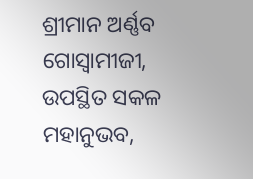ଶ୍ରୀମାନ ଅର୍ଣ୍ଣବ ଗୋସ୍ୱାମୀଜୀ, ଉପସ୍ଥିତ ସକଳ ମହାନୁଭବ,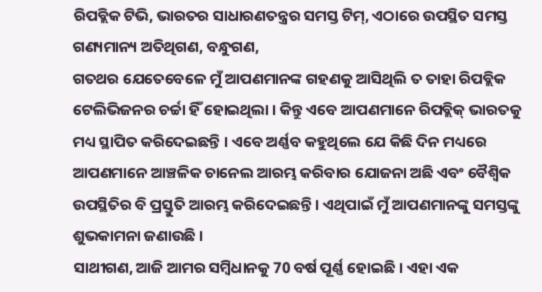ରିପବ୍ଲିକ ଟିଭି, ଭାରତର ସାଧାରଣତନ୍ତ୍ରର ସମସ୍ତ ଟିମ୍, ଏଠାରେ ଉପସ୍ଥିତ ସମସ୍ତ ଗଣ୍ୟମାନ୍ୟ ଅତିଥିଗଣ, ବନ୍ଧୁଗଣ,
ଗତଥର ଯେତେବେଳେ ମୁଁ ଆପଣମାନଙ୍କ ଗହଣକୁ ଆସିଥିଲି ତ ତାହା ରିପବ୍ଲିକ ଟେଲିଭିଜନର ଚର୍ଚ୍ଚା ହିଁ ହୋଇଥିଲା । କିନ୍ତୁ ଏବେ ଆପଣମାନେ ରିପବ୍ଲିକ୍ ଭାରତକୁ ମଧ୍ୟ ସ୍ଥାପିତ କରିଦେଇଛନ୍ତି । ଏବେ ଅର୍ଣ୍ଣବ କହୁଥିଲେ ଯେ କିଛି ଦିନ ମଧ୍ୟରେ ଆପଣମାନେ ଆଞ୍ଚଳିକ ଚାନେଲ ଆରମ୍ଭ କରିବାର ଯୋଜନା ଅଛି ଏବଂ ବୈଶ୍ୱିକ ଉପସ୍ଥିତିର ବି ପ୍ରସ୍ତୁତି ଆରମ୍ଭ କରିଦେଇଛନ୍ତି । ଏଥିପାଇଁ ମୁଁ ଆପଣମାନଙ୍କୁ ସମସ୍ତଙ୍କୁ ଶୁଭକାମନା ଜଣାଉଛି ।
ସାଥୀଗଣ, ଆଜି ଆମର ସମ୍ବିଧାନକୁ 70 ବର୍ଷ ପୂର୍ଣ୍ଣ ହୋଇଛି । ଏହା ଏକ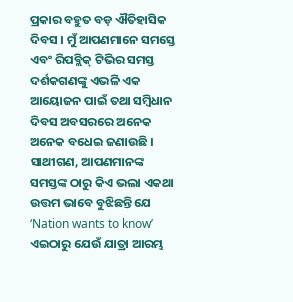ପ୍ରକାର ବହୁତ ବଡ଼ ଐତିହାସିକ ଦିବସ । ମୁଁ ଆପଣମାନେ ସମସ୍ତେ ଏବଂ ରିପବ୍ଲିକ୍ ଟିଭିର ସମସ୍ତ ଦର୍ଶକଗଣଙ୍କୁ ଏଭଳି ଏକ ଆୟୋଜନ ପାଇଁ ତଥା ସମ୍ବିଧାନ ଦିବସ ଅବସରରେ ଅନେକ ଅନେକ ବଧେଇ ଜଣାଉଛି ।
ସାଥୀଗଣ, ଆପଣମାନଙ୍କ ସମସ୍ତଙ୍କ ଠାରୁ କିଏ ଭଲା ଏକଥା ଉତ୍ତମ ଭାବେ ବୁଝିଛନ୍ତି ଯେ ‘Nation wants to know’ ଏଇଠାରୁ ଯେଉଁ ଯାତ୍ରା ଆରମ୍ଭ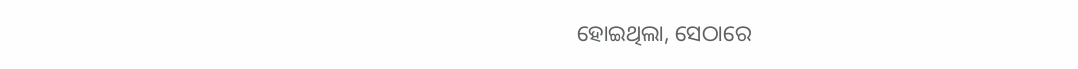ହୋଇଥିଲା, ସେଠାରେ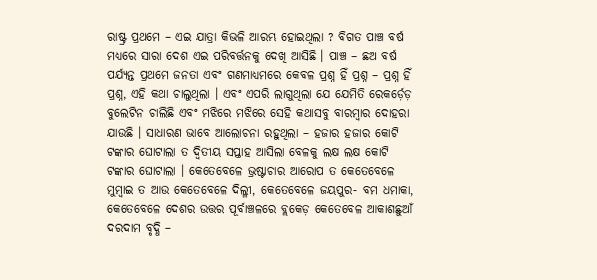ରାଷ୍ଟ୍ର ପ୍ରଥମେ – ଏଇ ଯାତ୍ରା କିଭଳି ଆରମ୍ଭ ହୋଇଥିଲା ? ବିଗତ ପାଞ୍ଚ ବର୍ଷ ମଧ୍ୟରେ ସାରା ଦେଶ ଏଇ ପରିବର୍ତ୍ତନକୁ ଦେଖି ଆସିଛି । ପାଞ୍ଚ – ଛଅ ବର୍ଷ ପର୍ଯ୍ୟନ୍ତ ପ୍ରଥମେ ଜନତା ଏବଂ ଗଣମାଧ୍ୟମରେ କେବଳ ପ୍ରଶ୍ନ ହିଁ ପ୍ରଶ୍ନ – ପ୍ରଶ୍ନ ହିଁ ପ୍ରଶ୍ନ, ଏହି କଥା ଚାଲୁଥିଲା । ଏବଂ ଏପରି ଲାଗୁଥିଲା ଯେ ଯେମିତି ରେକର୍ଡ଼େଡ଼ ବୁଲେଟିନ ଚାଲିଛି ଏବଂ ମଝିରେ ମଝିରେ ସେହି କଥାସବୁ ବାରମ୍ବାର ଦୋହରା ଯାଉଛି । ସାଧାରଣ ଭାବେ ଆଲୋଚନା ରହୁଥିଲା – ହଜାର ହଜାର କୋଟି ଟଙ୍କାର ଘୋଟାଲା ତ ଦ୍ୱିତୀୟ ସପ୍ତାହ ଆସିଲା ବେଳକୁ ଲକ୍ଷ ଲକ୍ଷ କୋଟି ଟଙ୍କାର ଘୋଟାଲା । କେତେବେଳେ ଭ୍ରଷ୍ଟାଚାର ଆରୋପ ତ କେତେବେଳେ ମୁମ୍ବାଇ ତ ଆଉ କେତେବେଳେ ଦିଲ୍ଳୀ, କେତେବେଳେ ଜୟପୁର- ବମ ଧମାକା, କେତେବେଳେ ଦେଶର ଉତ୍ତର ପୂର୍ବାଞ୍ଚଳରେ ବ୍ଲକେଡ଼ କେତେବେଳ ଆକାଶଛୁଆଁ ଦରଦାମ ବୃଦ୍ଧି –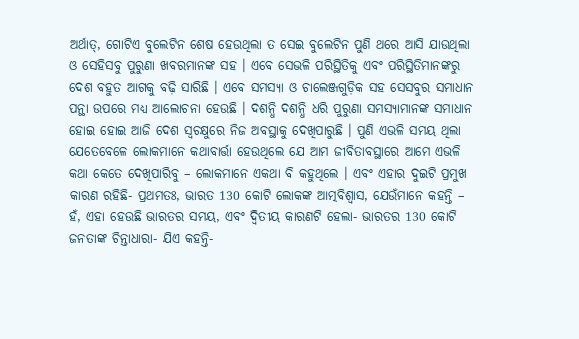ଅର୍ଥାତ୍, ଗୋଟିଏ ବୁଲେଟିନ ଶେଷ ହେଉଥିଲା ତ ସେଇ ବୁଲେଟିନ ପୁଣି ଥରେ ଆସି ଯାଉଥିଲା ଓ ସେହିସବୁ ପୁରୁଣା ଖବରମାନଙ୍କ ସହ । ଏବେ ସେଭଳି ପରିସ୍ଥିତିକୁ ଏବଂ ପରିସ୍ଥିତିମାନଙ୍କରୁ ଦେଶ ବହୁତ ଆଗକୁ ବଢ଼ି ସାରିଛି । ଏବେ ସମସ୍ୟା ଓ ଚାଲେଞ୍ଜଗୁଡ଼ିକ ସହ ସେସବୁର ସମାଧାନ ପନ୍ଥା ଉପରେ ମଧ୍ୟ ଆଲୋଚନା ହେଉଛି । ଦଶନ୍ଧି ଦଶନ୍ଧି ଧରି ପୁରୁଣା ସମସ୍ୟାମାନଙ୍କ ସମାଧାନ ହୋଇ ହୋଇ ଆଜି ଦେଶ ସ୍ୱଚକ୍ଷୁରେ ନିଜ ଅବସ୍ଥାକୁ ଦେଖିପାରୁଛି । ପୁଣି ଏଭଳି ସମୟ ଥିଲା ଯେତେବେଳେ ଲୋକମାନେ କଥାବାର୍ତ୍ତା ହେଉଥିଲେ ଯେ ଆମ ଜୀବିତାବସ୍ଥାରେ ଆମେ ଏଭଳି କଥା କେତେ ଦେଖିପାରିବୁ – ଲୋକମାନେ ଏକଥା ବି କହୁଥିଲେ । ଏବଂ ଏହାର ଦୁଇଟି ପ୍ରମୁଖ କାରଣ ରହିଛି- ପ୍ରଥମତଃ, ଭାରତ 130 କୋଟି ଲୋକଙ୍କ ଆତ୍ମବିଶ୍ୱାସ, ଯେଉଁମାନେ କହନ୍ତି – ହଁ, ଏହା ହେଉଛି ଭାରତର ସମୟ, ଏବଂ ଦ୍ୱିତୀୟ କାରଣଟି ହେଲା- ଭାରତର 130 କୋଟି ଜନତାଙ୍କ ଚିନ୍ତାଧାରା- ଯିଏ କହନ୍ତି-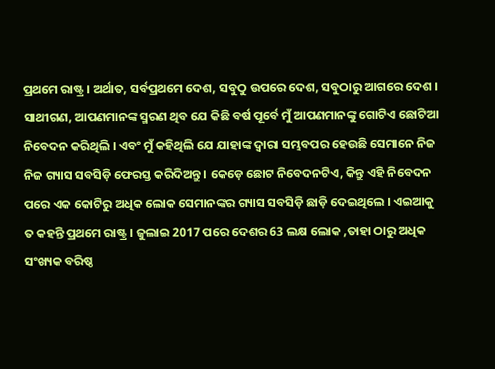ପ୍ରଥମେ ରାଷ୍ଟ୍ର । ଅର୍ଥାତ, ସର୍ବପ୍ରଥମେ ଦେଶ, ସବୁଠୁ ଉପରେ ଦେଶ, ସବୁଠାରୁ ଆଗରେ ଦେଶ ।
ସାଥୀଗଣ, ଆପଣମାନଙ୍କ ସ୍ମରଣ ଥିବ ଯେ କିଛି ବର୍ଷ ପୂର୍ବେ ମୁଁ ଆପଣମାନଙ୍କୁ ଗୋଟିଏ ଛୋଟିଆ ନିବେଦନ କରିଥିଲି । ଏବଂ ମୁଁ କହିଥିଲି ଯେ ଯାହାଙ୍କ ଦ୍ୱାରା ସମ୍ଭବପର ହେଉଛି ସେମାନେ ନିଜ ନିଜ ଗ୍ୟାସ ସବସିଡ଼ି ଫେରସ୍ତ କରିଦିଅନ୍ତୁ । କେଡ଼େ ଛୋଟ ନିବେଦନଟିଏ, କିନ୍ତୁ ଏହି ନିବେଦନ ପରେ ଏକ କୋଟିରୁ ଅଧିକ ଲୋକ ସେମାନଙ୍କର ଗ୍ୟାସ ସବସିଡ଼ି ଛାଡ଼ି ଦେଇଥିଲେ । ଏଇଆକୁ ତ କହନ୍ତି ପ୍ରଥମେ ରାଷ୍ଟ୍ର । ଜୁଲାଇ 2017 ପରେ ଦେଶର 63 ଲକ୍ଷ ଲୋକ ,ତାହା ଠାରୁ ଅଧିକ ସଂଖ୍ୟକ ବରିଷ୍ଠ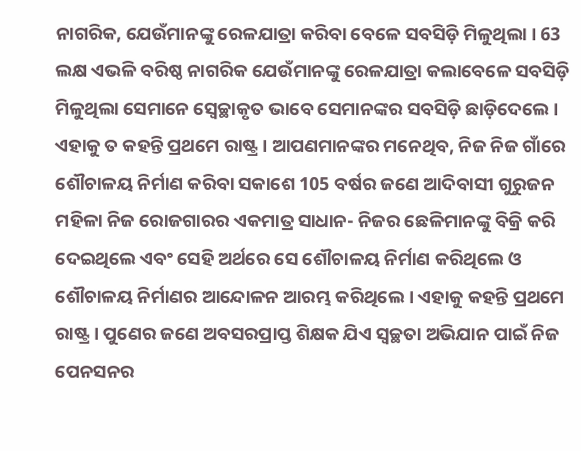ନାଗରିକ, ଯେଉଁମାନଙ୍କୁ ରେଳଯାତ୍ରା କରିବା ବେଳେ ସବସିଡ଼ି ମିଳୁଥିଲା । 63 ଲକ୍ଷ ଏଭଳି ବରିଷ୍ଠ ନାଗରିକ ଯେଉଁମାନଙ୍କୁ ରେଳଯାତ୍ରା କଲାବେଳେ ସବସିଡ଼ି ମିଳୁଥିଲା ସେମାନେ ସ୍ୱେଚ୍ଛାକୃତ ଭାବେ ସେମାନଙ୍କର ସବସିଡ଼ି ଛାଡ଼ିଦେଲେ । ଏହାକୁ ତ କହନ୍ତି ପ୍ରଥମେ ରାଷ୍ଟ୍ର । ଆପଣମାନଙ୍କର ମନେଥିବ, ନିଜ ନିଜ ଗାଁରେ ଶୌଚାଳୟ ନିର୍ମାଣ କରିବା ସକାଶେ 105 ବର୍ଷର ଜଣେ ଆଦିବାସୀ ଗୁରୁଜନ ମହିଳା ନିଜ ରୋଜଗାରର ଏକମାତ୍ର ସାଧାନ- ନିଜର ଛେଳିମାନଙ୍କୁ ବିକ୍ରି କରି ଦେଇଥିଲେ ଏବଂ ସେହି ଅର୍ଥରେ ସେ ଶୌଚାଳୟ ନିର୍ମାଣ କରିଥିଲେ ଓ ଶୌଚାଳୟ ନିର୍ମାଣର ଆନ୍ଦୋଳନ ଆରମ୍ଭ କରିଥିଲେ । ଏହାକୁ କହନ୍ତି ପ୍ରଥମେ ରାଷ୍ଟ୍ର । ପୁଣେର ଜଣେ ଅବସରପ୍ରାପ୍ତ ଶିକ୍ଷକ ଯିଏ ସ୍ୱଚ୍ଛତା ଅଭିଯାନ ପାଇଁ ନିଜ ପେନସନର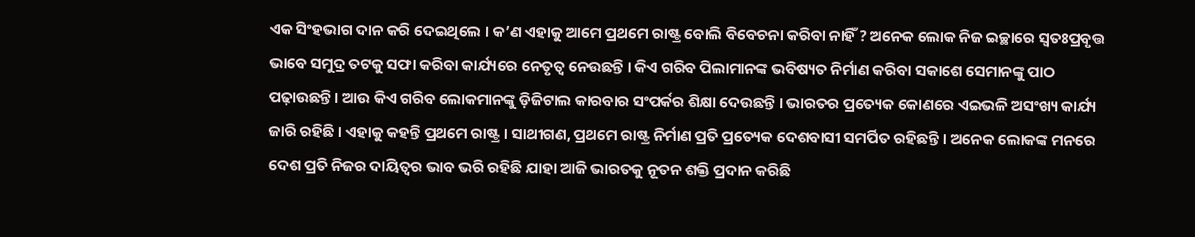ଏକ ସିଂହଭାଗ ଦାନ କରି ଦେଇଥିଲେ । କ’ଣ ଏହାକୁ ଆମେ ପ୍ରଥମେ ରାଷ୍ଟ୍ର ବୋଲି ବିବେଚନା କରିବା ନାହିଁ ? ଅନେକ ଲୋକ ନିଜ ଇଚ୍ଛାରେ ସ୍ୱତଃପ୍ରବୃତ୍ତ ଭାବେ ସମୁଦ୍ର ତଟକୁ ସଫା କରିବା କାର୍ଯ୍ୟରେ ନେତୃତ୍ୱ ନେଉଛନ୍ତି । କିଏ ଗରିବ ପିଲାମାନଙ୍କ ଭବିଷ୍ୟତ ନିର୍ମାଣ କରିବା ସକାଶେ ସେମାନଙ୍କୁ ପାଠ ପଢ଼ାଉଛନ୍ତି । ଆଉ କିଏ ଗରିବ ଲୋକମାନଙ୍କୁ ଡ଼ିଜିଟାଲ କାରବାର ସଂପର୍କର ଶିକ୍ଷା ଦେଉଛନ୍ତି । ଭାରତର ପ୍ରତ୍ୟେକ କୋଣରେ ଏଇଭଳି ଅସଂଖ୍ୟ କାର୍ଯ୍ୟ ଜାରି ରହିଛି । ଏହାକୁ କହନ୍ତି ପ୍ରଥମେ ରାଷ୍ଟ୍ର । ସାଥୀଗଣ, ପ୍ରଥମେ ରାଷ୍ଟ୍ର ନିର୍ମାଣ ପ୍ରତି ପ୍ରତ୍ୟେକ ଦେଶବାସୀ ସମର୍ପିତ ରହିଛନ୍ତି । ଅନେକ ଲୋକଙ୍କ ମନରେ ଦେଶ ପ୍ରତି ନିଜର ଦାୟିତ୍ୱର ଭାବ ଭରି ରହିଛି ଯାହା ଆଜି ଭାରତକୁ ନୂତନ ଶକ୍ତି ପ୍ରଦାନ କରିଛି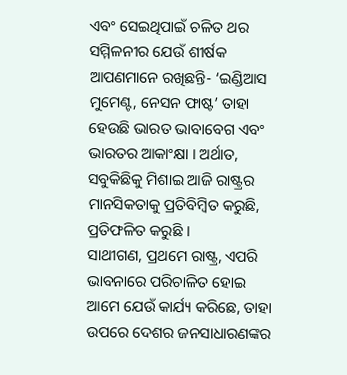ଏବଂ ସେଇଥିପାଇଁ ଚଳିତ ଥର ସମ୍ମିଳନୀର ଯେଉଁ ଶୀର୍ଷକ ଆପଣମାନେ ରଖିଛନ୍ତି- ‘ଇଣ୍ଡିଆସ ମୁମେଣ୍ଟ, ନେସନ ଫାଷ୍ଟ’ ତାହା ହେଉଛି ଭାରତ ଭାବାବେଗ ଏବଂ ଭାରତର ଆକାଂକ୍ଷା । ଅର୍ଥାତ, ସବୁକିଛିକୁ ମିଶାଇ ଆଜି ରାଷ୍ଟ୍ରର ମାନସିକତାକୁ ପ୍ରତିବିମ୍ବିତ କରୁଛି, ପ୍ରତିଫଳିତ କରୁଛି ।
ସାଥୀଗଣ, ପ୍ରଥମେ ରାଷ୍ଟ୍ର, ଏପରି ଭାବନାରେ ପରିଚାଳିତ ହୋଇ ଆମେ ଯେଉଁ କାର୍ଯ୍ୟ କରିଛେ, ତାହା ଉପରେ ଦେଶର ଜନସାଧାରଣଙ୍କର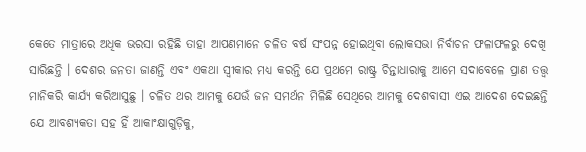କେତେ ମାତ୍ରାରେ ଅଧିକ ଭରସା ରହିଛି ତାହା ଆପଣମାନେ ଚଳିତ ବର୍ଷ ସଂପନ୍ନ ହୋଇଥିବା ଲୋକସଭା ନିର୍ବାଚନ ଫଳାଫଳରୁ ଦେଖି ସାରିଛନ୍ତି । ଦେଶର ଜନତା ଜାଣନ୍ତି ଏବଂ ଏକଥା ସ୍ୱୀକାର ମଧ୍ୟ କରନ୍ତି ଯେ ପ୍ରଥମେ ରାଷ୍ଟ୍ର ଚିନ୍ତାଧାରାକୁ ଆମେ ସଦାବେଳେ ପ୍ରାଣ ତତ୍ତ୍ୱ ମାନିକରି କାର୍ଯ୍ୟ କରିଆସୁଛୁ । ଚଳିତ ଥର ଆମକୁ ଯେଉଁ ଜନ ସମର୍ଥନ ମିଳିଛି ସେଥିରେ ଆମକୁ ଦେଶବାସୀ ଏଇ ଆଦେଶ ଦେଇଛନ୍ତି ଯେ ଆବଶ୍ୟକତା ସହ ହିଁ ଆକାଂକ୍ଷାଗୁଡ଼ିକୁ,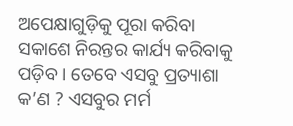ଅପେକ୍ଷାଗୁଡ଼ିକୁ ପୂରା କରିବା ସକାଶେ ନିରନ୍ତର କାର୍ଯ୍ୟ କରିବାକୁ ପଡ଼ିବ । ତେବେ ଏସବୁ ପ୍ରତ୍ୟାଶା କ’ଣ ? ଏସବୁର ମର୍ମ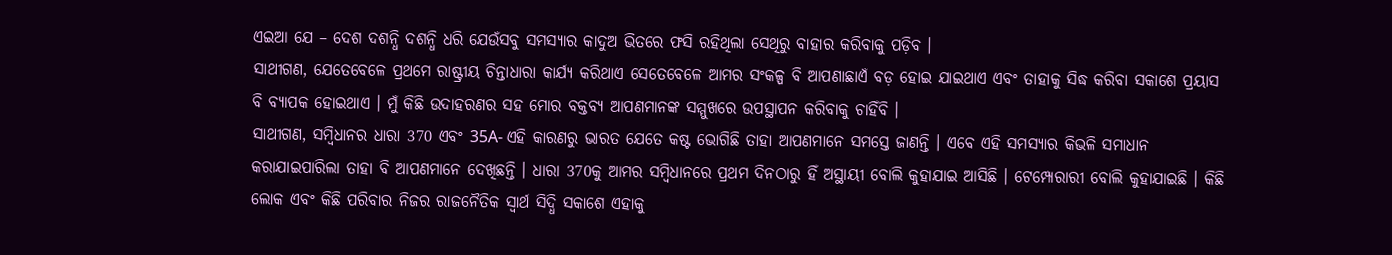ଏଇଆ ଯେ – ଦେଶ ଦଶନ୍ଧି ଦଶନ୍ଧି ଧରି ଯେଉଁସବୁ ସମସ୍ୟାର କାଦୁଅ ଭିତରେ ଫସି ରହିଥିଲା ସେଥିରୁ ବାହାର କରିବାକୁ ପଡ଼ିବ ।
ସାଥୀଗଣ, ଯେତେବେଳେ ପ୍ରଥମେ ରାଷ୍ଟ୍ରୀୟ ଚିନ୍ତାଧାରା କାର୍ଯ୍ୟ କରିଥାଏ ସେତେବେଳେ ଆମର ସଂକଳ୍ପ ବି ଆପଣାଛାଏଁ ବଡ଼ ହୋଇ ଯାଇଥାଏ ଏବଂ ତାହାକୁ ସିଦ୍ଧ କରିବା ସକାଶେ ପ୍ରୟାସ ବି ବ୍ୟାପକ ହୋଇଥାଏ । ମୁଁ କିଛି ଉଦାହରଣର ସହ ମୋର ବକ୍ତବ୍ୟ ଆପଣମାନଙ୍କ ସମ୍ମୁଖରେ ଉପସ୍ଥାପନ କରିବାକୁ ଚାହିଁବି ।
ସାଥୀଗଣ, ସମ୍ବିଧାନର ଧାରା 370 ଏବଂ 35A- ଏହି କାରଣରୁ ଭାରତ ଯେତେ କଷ୍ଟ ଭୋଗିଛି ତାହା ଆପଣମାନେ ସମସ୍ତେ ଜାଣନ୍ତି । ଏବେ ଏହି ସମସ୍ୟାର କିଭଳି ସମାଧାନ କରାଯାଇପାରିଲା ତାହା ବି ଆପଣମାନେ ଦେଖିଛନ୍ତି । ଧାରା 370କୁ ଆମର ସମ୍ବିଧାନରେ ପ୍ରଥମ ଦିନଠାରୁ ହିଁ ଅସ୍ଥାୟୀ ବୋଲି କୁହାଯାଇ ଆସିଛି । ଟେମ୍ପୋରାରୀ ବୋଲି କୁହାଯାଇଛି । କିଛି ଲୋକ ଏବଂ କିଛି ପରିବାର ନିଜର ରାଜନୈତିକ ସ୍ୱାର୍ଥ ସିଦ୍ଧି ସକାଶେ ଏହାକୁ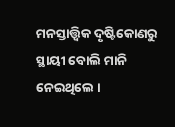ମନସ୍ତାତ୍ତ୍ୱିକ ଦୃଷ୍ଟିକୋଣରୁ ସ୍ଥାୟୀ ବୋଲି ମାନି ନେଇଥିଲେ ।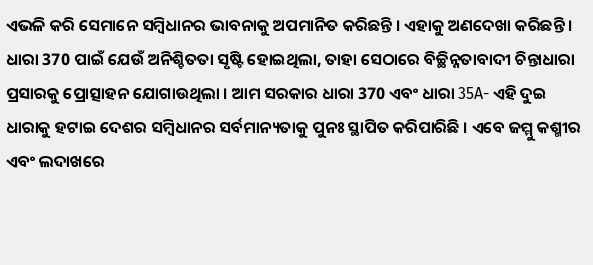ଏଭଳି କରି ସେମାନେ ସମ୍ବିଧାନର ଭାବନାକୁ ଅପମାନିତ କରିଛନ୍ତି । ଏହାକୁ ଅଣଦେଖା କରିଛନ୍ତି । ଧାରା 370 ପାଇଁ ଯେଉଁ ଅନିଶ୍ଚିତତା ସୃଷ୍ଟି ହୋଇଥିଲା, ତାହା ସେଠାରେ ବିଚ୍ଛିନ୍ନତାବାଦୀ ଚିନ୍ତାଧାରା ପ୍ରସାରକୁ ପ୍ରୋତ୍ସାହନ ଯୋଗାଉଥିଲା । ଆମ ସରକାର ଧାରା 370 ଏବଂ ଧାରା 35A- ଏହି ଦୁଇ ଧାରାକୁ ହଟାଇ ଦେଶର ସମ୍ବିଧାନର ସର୍ବମାନ୍ୟତାକୁ ପୁନଃ ସ୍ଥାପିତ କରିପାରିଛି । ଏବେ ଜମ୍ମୁ କଶ୍ମୀର ଏବଂ ଲଦାଖରେ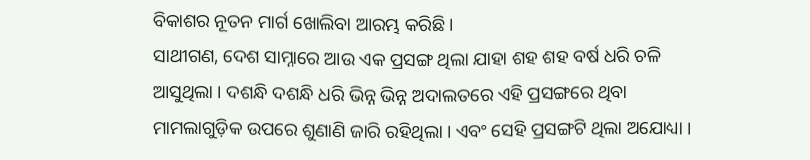ବିକାଶର ନୂତନ ମାର୍ଗ ଖୋଲିବା ଆରମ୍ଭ କରିଛି ।
ସାଥୀଗଣ, ଦେଶ ସାମ୍ନାରେ ଆଉ ଏକ ପ୍ରସଙ୍ଗ ଥିଲା ଯାହା ଶହ ଶହ ବର୍ଷ ଧରି ଚଳି ଆସୁଥିଲା । ଦଶନ୍ଧି ଦଶନ୍ଧି ଧରି ଭିନ୍ନ ଭିନ୍ନ ଅଦାଲତରେ ଏହି ପ୍ରସଙ୍ଗରେ ଥିବା ମାମଲାଗୁଡ଼ିକ ଉପରେ ଶୁଣାଣି ଜାରି ରହିଥିଲା । ଏବଂ ସେହି ପ୍ରସଙ୍ଗଟି ଥିଲା ଅଯୋଧ୍ୟା ।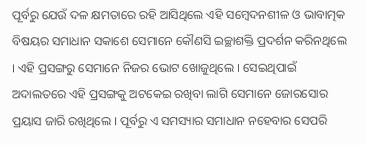ପୂର୍ବରୁ ଯେଉଁ ଦଳ କ୍ଷମତାରେ ରହି ଆସିଥିଲେ ଏହି ସମ୍ବେଦନଶୀଳ ଓ ଭାବାତ୍ମକ ବିଷୟର ସମାଧାନ ସକାଶେ ସେମାନେ କୌଣସି ଇଚ୍ଛାଶକ୍ତି ପ୍ରଦର୍ଶନ କରିନଥିଲେ । ଏହି ପ୍ରସଙ୍ଗରୁ ସେମାନେ ନିଜର ଭୋଟ ଖୋଜୁଥିଲେ । ସେଇଥିପାଇଁ ଅଦାଲତରେ ଏହି ପ୍ରସଙ୍ଗକୁ ଅଟକେଇ ରଖିବା ଲାଗି ସେମାନେ ଜୋରସୋର ପ୍ରୟାସ ଜାରି ରଖିଥିଲେ । ପୂର୍ବରୁ ଏ ସମସ୍ୟାର ସମାଧାନ ନହେବାର ସେପରି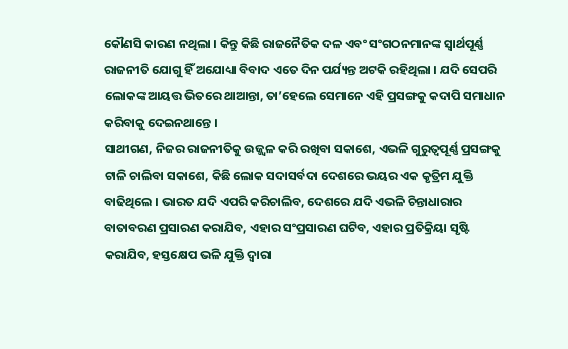କୌଣସି କାରଣ ନଥିଲା । କିନ୍ତୁ କିଛି ରାଜନୈତିକ ଦଳ ଏବଂ ସଂଗଠନମାନଙ୍କ ସ୍ୱାର୍ଥପୂର୍ଣ୍ଣ ରାଜନୀତି ଯୋଗୁ ହିଁ ଅଯୋଧ୍ୟା ବିବାଦ ଏତେ ଦିନ ପର୍ଯ୍ୟନ୍ତ ଅଟକି ରହିଥିଲା । ଯଦି ସେପରି ଲୋକଙ୍କ ଆୟତ୍ତ ଭିତରେ ଥାଆନ୍ତା, ତା’ହେଲେ ସେମାନେ ଏହି ପ୍ରସଙ୍ଗକୁ କଦାପି ସମାଧାନ କରିବାକୁ ଦେଇନଥାନ୍ତେ ।
ସାଥୀଗଣ, ନିଜର ରାଜନୀତିକୁ ଉଜ୍ଜ୍ୱଳ କରି ରଖିବା ସକାଶେ, ଏଭଳି ଗୁରୁତ୍ୱପୂର୍ଣ୍ଣ ପ୍ରସଙ୍ଗକୁ ଟାଳି ଚାଲିବା ସକାଶେ, କିଛି ଲୋକ ସଦାସର୍ବଦା ଦେଶରେ ଭୟର ଏକ କୃତ୍ରିମ ଯୁକ୍ତି ବାଢିଥିଲେ । ଭାରତ ଯଦି ଏପରି କରିଚାଲିବ, ଦେଶରେ ଯଦି ଏଭଳି ଚିନ୍ତାଧାରାର ବାତାବରଣ ପ୍ରସାରଣ କରାଯିବ, ଏହାର ସଂପ୍ରସାରଣ ଘଟିବ, ଏହାର ପ୍ରତିକ୍ରିୟା ସୃଷ୍ଟି କରାଯିବ, ହସ୍ତକ୍ଷେପ ଭଳି ଯୁକ୍ତି ଦ୍ୱାରା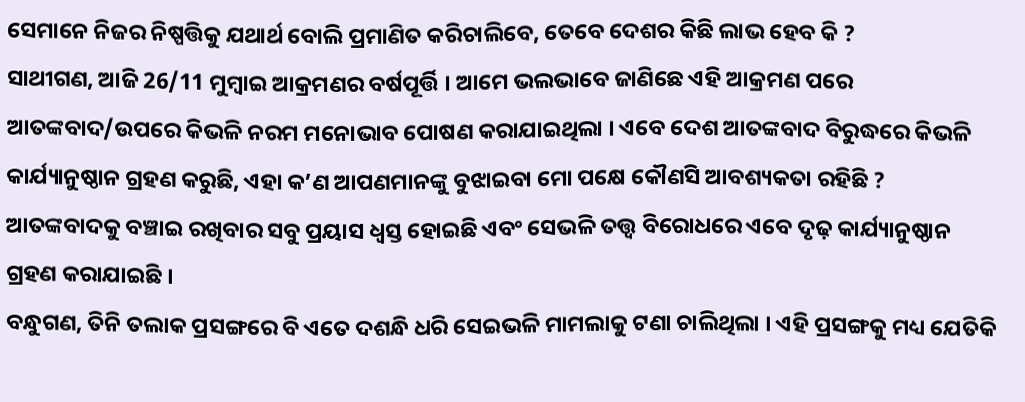ସେମାନେ ନିଜର ନିଷ୍ପତ୍ତିକୁ ଯଥାର୍ଥ ବୋଲି ପ୍ରମାଣିତ କରିଚାଲିବେ, ତେବେ ଦେଶର କିଛି ଲାଭ ହେବ କି ?
ସାଥୀଗଣ, ଆଜି 26/11 ମୁମ୍ବାଇ ଆକ୍ରମଣର ବର୍ଷପୂର୍ତ୍ତି । ଆମେ ଭଲଭାବେ ଜାଣିଛେ ଏହି ଆକ୍ରମଣ ପରେ ଆତଙ୍କବାଦ/ଉପରେ କିଭଳି ନରମ ମନୋଭାବ ପୋଷଣ କରାଯାଇଥିଲା । ଏବେ ଦେଶ ଆତଙ୍କବାଦ ବିରୁଦ୍ଧରେ କିଭଳି କାର୍ଯ୍ୟାନୁଷ୍ଠାନ ଗ୍ରହଣ କରୁଛି, ଏହା କ’ଣ ଆପଣମାନଙ୍କୁ ବୁଝାଇବା ମୋ ପକ୍ଷେ କୌଣସି ଆବଶ୍ୟକତା ରହିଛି ? ଆତଙ୍କବାଦକୁ ବଞ୍ଚାଇ ରଖିବାର ସବୁ ପ୍ରୟାସ ଧ୍ୱସ୍ତ ହୋଇଛି ଏବଂ ସେଭଳି ତତ୍ତ୍ଵ ବିରୋଧରେ ଏବେ ଦୃଢ଼ କାର୍ଯ୍ୟାନୁଷ୍ଠାନ ଗ୍ରହଣ କରାଯାଇଛି ।
ବନ୍ଧୁଗଣ, ତିନି ତଲାକ ପ୍ରସଙ୍ଗରେ ବି ଏତେ ଦଶନ୍ଧି ଧରି ସେଇଭଳି ମାମଲାକୁ ଟଣା ଚାଲିଥିଲା । ଏହି ପ୍ରସଙ୍ଗକୁ ମଧ୍ୟ ଯେତିକି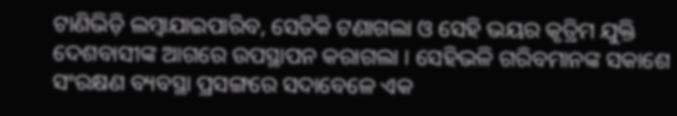ଟାଣିଭିଡ଼ି ଲମ୍ବାଯାଇପାରିବ, ସେତିକି ଟଣାଗଲା ଓ ସେହି ଭୟର କୃତ୍ରିମ ଯୁକ୍ତି ଦେଶବାସୀଙ୍କ ଆଗରେ ଉପସ୍ଥାପନ କରାଗଲା । ସେହିଭଳି ଗରିବମାନଙ୍କ ସକାଶେ ସଂରକ୍ଷଣ ବ୍ୟବସ୍ଥା ପ୍ରସଙ୍ଗରେ ସଦାବେଳେ ଏକ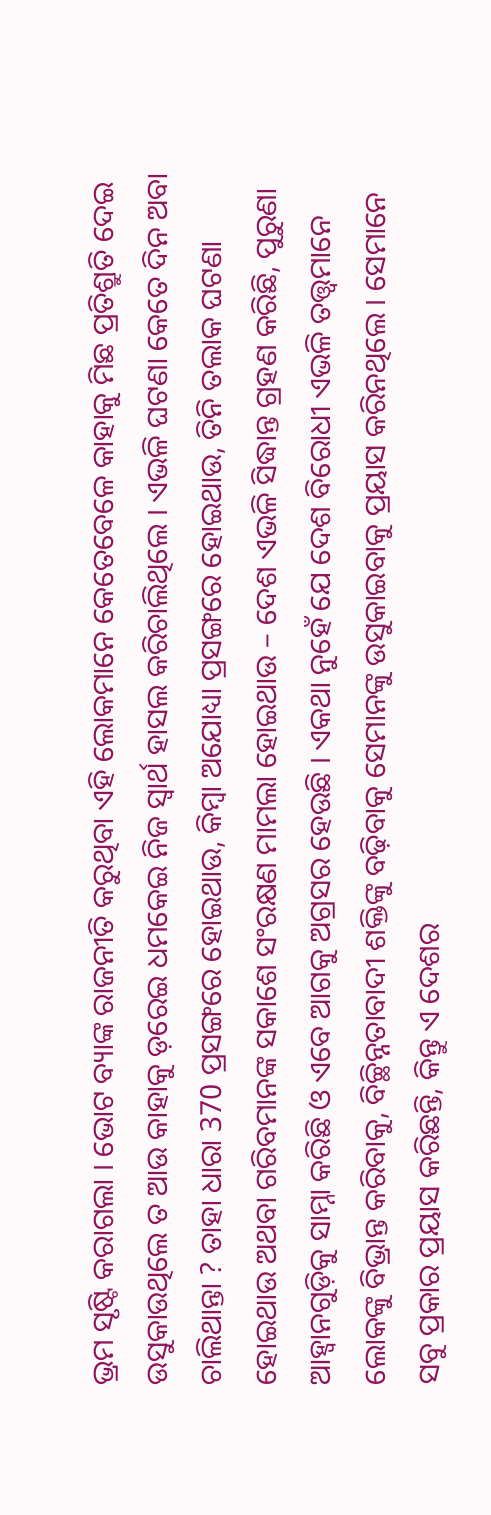ଭ୍ରମ ସୃଷ୍ଟି କରାଗଲା । ଭୋଟ ବ୍ୟାଙ୍କ ରାଜନୀତି କରୁଥିବା ଏହି ଲୋକମାନେ କେତେବେଳେ କାହାକୁ ମିଛ ପ୍ରତିଶ୍ରୁତି ଦେଇ ଉସୁକାଉଥିଲେ ତ ଆଉ କାହାକୁ ଡ଼ରେଇ ଧମକେଇ ନିଜ ସ୍ୱାର୍ଥ ହାସଲ କରିଚାଲିଥିଲେ । ଏଭଳି ଘଟଣା କେତେ ଦିନ ଅବା ଚାଲିଥାନ୍ତା ? ତାହା ଧାରା 370 ପ୍ରସଙ୍ଗରେ ହୋଇଥାଉ, କିମ୍ବା ଅଯୋଧ୍ୟା ପ୍ରସଙ୍ଗରେ ହୋଇଥାଉ, ତିନି ତଲାକ ଘଟଣା ହୋଇଥାଉ ଅଥବା ଗରିବମାନଙ୍କ ସକାଶେ ସଂରକ୍ଷଣ ମାମଲା ହୋଇଥାଉ – ଦେଶ ଏଭଳି ସିଦ୍ଧାନ୍ତ ଗ୍ରହଣ କରିଛି, ପୁରୁଣା ଆହ୍ଵାନଗୁଡ଼ିକୁ ସାମ୍ନା କରିଛି ଓ ଏବେ ଆଗକୁ ଅଗ୍ରସର ହେଉଛି । ଏକଥା ନୁହେଁ ଯେ ଦେଶ ବିରୋଧୀ ଏଭଳି ତତ୍ତ୍ୱମାନେ ଲୋକଙ୍କୁ ବିଭ୍ରାନ୍ତ କରିବାକୁ, ବିଚ୍ଛିନ୍ନତାବାଦୀ ଶକ୍ତିଙ୍କୁ ବଢ଼ିବାକୁ ସେମାନଙ୍କୁ ଉସୁକାଇବାକୁ ପ୍ରୟାସ କରିନଥିଲେ । ସେମାନେ ସବୁ ପ୍ରକାର ପ୍ରୟାସ କରିଛନ୍ତି, କିନ୍ତୁ ଏ ଦେଶର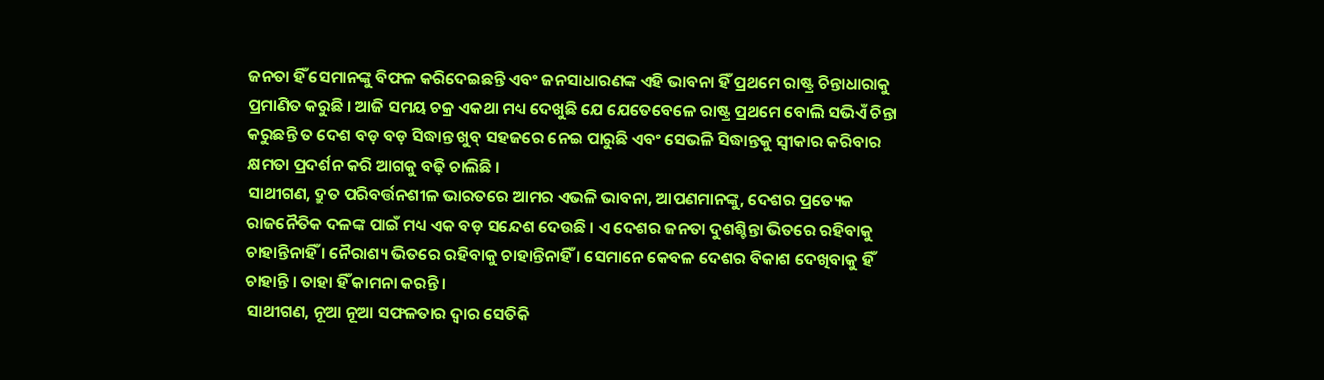ଜନତା ହିଁ ସେମାନଙ୍କୁ ବିଫଳ କରିଦେଇଛନ୍ତି ଏବଂ ଜନସାଧାରଣଙ୍କ ଏହି ଭାବନା ହିଁ ପ୍ରଥମେ ରାଷ୍ଟ୍ର ଚିନ୍ତାଧାରାକୁ ପ୍ରମାଣିତ କରୁଛି । ଆଜି ସମୟ ଚକ୍ର ଏକଥା ମଧ୍ୟ ଦେଖୁଛି ଯେ ଯେତେବେଳେ ରାଷ୍ଟ୍ର ପ୍ରଥମେ ବୋଲି ସଭିଏଁ ଚିନ୍ତା କରୁଛନ୍ତି ତ ଦେଶ ବଡ଼ ବଡ଼ ସିଦ୍ଧାନ୍ତ ଖୁବ୍ ସହଜରେ ନେଇ ପାରୁଛି ଏବଂ ସେଭଳି ସିଦ୍ଧାନ୍ତକୁ ସ୍ୱୀକାର କରିବାର କ୍ଷମତା ପ୍ରଦର୍ଶନ କରି ଆଗକୁ ବଢ଼ି ଚାଲିଛି ।
ସାଥୀଗଣ, ଦ୍ରୁତ ପରିବର୍ତ୍ତନଶୀଳ ଭାରତରେ ଆମର ଏଭଳି ଭାବନା, ଆପଣମାନଙ୍କୁ, ଦେଶର ପ୍ରତ୍ୟେକ ରାଜନୈତିକ ଦଳଙ୍କ ପାଇଁ ମଧ୍ୟ ଏକ ବଡ଼ ସନ୍ଦେଶ ଦେଉଛି । ଏ ଦେଶର ଜନତା ଦୁଶଶ୍ଚିନ୍ତା ଭିତରେ ରହିବାକୁ ଚାହାନ୍ତିନାହିଁ । ନୈରାଶ୍ୟ ଭିତରେ ରହିବାକୁ ଚାହାନ୍ତିନାହିଁ । ସେମାନେ କେବଳ ଦେଶର ବିକାଶ ଦେଖିବାକୁ ହିଁ ଚାହାନ୍ତି । ତାହା ହିଁ କାମନା କରନ୍ତି ।
ସାଥୀଗଣ, ନୂଆ ନୂଆ ସଫଳତାର ଦ୍ୱାର ସେତିକି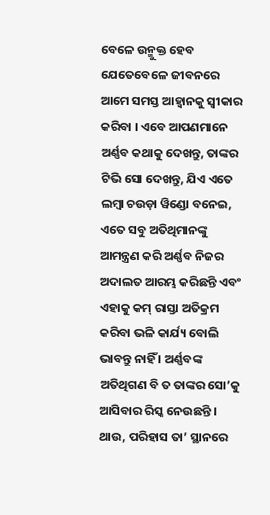ବେଳେ ଉନ୍ମୁକ୍ତ ହେବ ଯେତେବେଳେ ଜୀବନରେ ଆମେ ସମସ୍ତ ଆହ୍ଵାନକୁ ସ୍ୱୀକାର କରିବା । ଏବେ ଆପଣମାନେ ଅର୍ଣ୍ଣବ କଥାକୁ ଦେଖନ୍ତୁ, ତାଙ୍କର ଟିଭି ସୋ ଦେଖନ୍ତୁ, ଯିଏ ଏତେ ଲମ୍ବା ଚଉଡ଼ା ୱିଣ୍ଡୋ ବନେଇ, ଏତେ ସବୁ ଅତିଥିମାନଙ୍କୁ ଆମନ୍ତ୍ରଣ କରି ଅର୍ଣ୍ଣବ ନିଜର ଅଦାଲତ ଆରମ୍ଭ କରିଛନ୍ତି ଏବଂ ଏହାକୁ କମ୍ ରାସ୍ତା ଅତିକ୍ରମ କରିବା ଭଳି କାର୍ଯ୍ୟ ବୋଲି ଭାବନ୍ତୁ ନାହିଁ । ଅର୍ଣ୍ଣବଙ୍କ ଅତିଥିଗଣ ବି ତ ତାଙ୍କର ସୋ’କୁ ଆସିବାର ରିସ୍କ ନେଉଛନ୍ତି । ଥାଉ, ପରିହାସ ତା’ ସ୍ଥାନରେ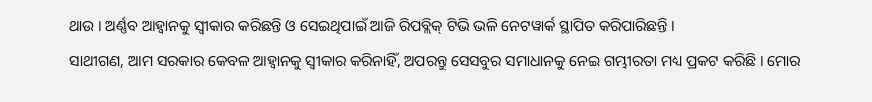ଥାଉ । ଅର୍ଣ୍ଣବ ଆହ୍ଵାନକୁ ସ୍ୱୀକାର କରିଛନ୍ତି ଓ ସେଇଥିପାଇଁ ଆଜି ରିପବ୍ଲିକ୍ ଟିଭି ଭଳି ନେଟୱାର୍କ ସ୍ଥାପିତ କରିପାରିଛନ୍ତି ।
ସାଥୀଗଣ, ଆମ ସରକାର କେବଳ ଆହ୍ଵାନକୁ ସ୍ୱୀକାର କରିନାହିଁ, ଅପରନ୍ତୁ ସେସବୁର ସମାଧାନକୁ ନେଇ ଗମ୍ଭୀରତା ମଧ୍ୟ ପ୍ରକଟ କରିଛି । ମୋର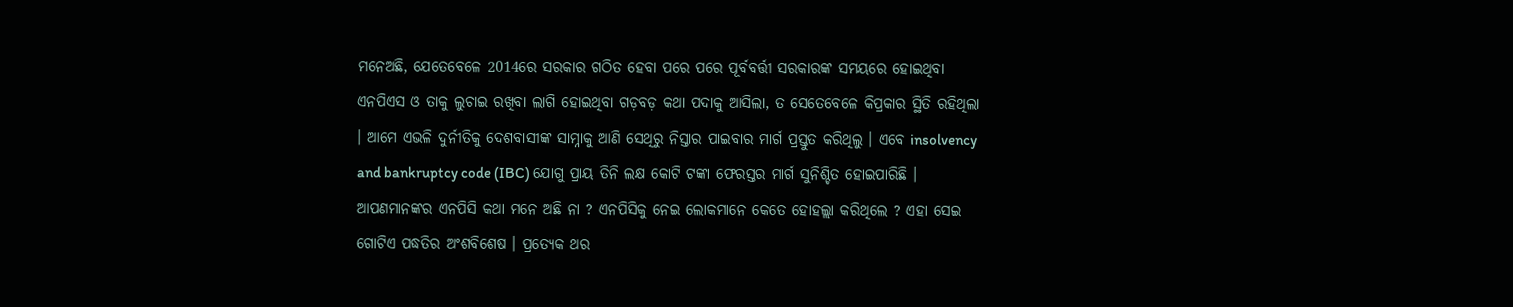ମନେଅଛି, ଯେତେବେଳେ 2014ରେ ସରକାର ଗଠିତ ହେବା ପରେ ପରେ ପୂର୍ବବର୍ତ୍ତୀ ସରକାରଙ୍କ ସମୟରେ ହୋଇଥିବା ଏନପିଏସ ଓ ତାକୁ ଲୁଚାଇ ରଖିବା ଲାଗି ହୋଇଥିବା ଗଡ଼ବଡ଼ କଥା ପଦାକୁ ଆସିଲା, ତ ସେତେବେଳେ କିପ୍ରକାର ସ୍ଥିତି ରହିଥିଲା । ଆମେ ଏଭଳି ଦୁର୍ନୀତିକୁ ଦେଶବାସୀଙ୍କ ସାମ୍ନାକୁ ଆଣି ସେଥିରୁ ନିସ୍ତାର ପାଇବାର ମାର୍ଗ ପ୍ରସ୍ତୁତ କରିଥିଲୁ । ଏବେ insolvency and bankruptcy code (IBC) ଯୋଗୁ ପ୍ରାୟ ତିନି ଲକ୍ଷ କୋଟି ଟଙ୍କା ଫେରସ୍ତର ମାର୍ଗ ସୁନିଶ୍ଚିତ ହୋଇପାରିଛି । ଆପଣମାନଙ୍କର ଏନପିସି କଥା ମନେ ଅଛି ନା ? ଏନପିସିକୁ ନେଇ ଲୋକମାନେ କେତେ ହୋହଲ୍ଲା କରିଥିଲେ ? ଏହା ସେଇ ଗୋଟିଏ ପଦ୍ଧତିର ଅଂଶବିଶେଷ । ପ୍ରତ୍ୟେକ ଥର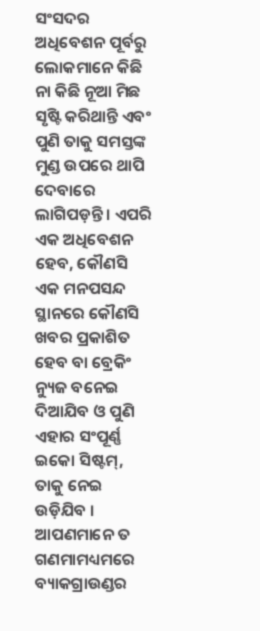ସଂସଦର ଅଧିବେଶନ ପୂର୍ବରୁ ଲୋକମାନେ କିଛି ନା କିଛି ନୂଆ ମିଛ ସୃଷ୍ଟି କରିଥାନ୍ତି ଏବଂ ପୁଣି ତାକୁ ସମସ୍ତଙ୍କ ମୁଣ୍ଡ ଉପରେ ଥାପି ଦେବାରେ ଲାଗିପଡ଼ନ୍ତି । ଏପରି ଏକ ଅଧିବେଶନ ହେବ, କୌଣସି ଏକ ମନପସନ୍ଦ ସ୍ଥାନରେ କୌଣସି ଖବର ପ୍ରକାଶିତ ହେବ ବା ବ୍ରେକିଂ ନ୍ୟୁଜ ବନେଇ ଦିଆଯିବ ଓ ପୁଣି ଏହାର ସଂପୂର୍ଣ୍ଣ ଇକୋ ସିଷ୍ଟମ୍, ତାକୁ ନେଇ ଉଡ଼ିଯିବ । ଆପଣମାନେ ତ ଗଣମାମଧ୍ୟମରେ ବ୍ୟାକଗ୍ରାଉଣ୍ଡର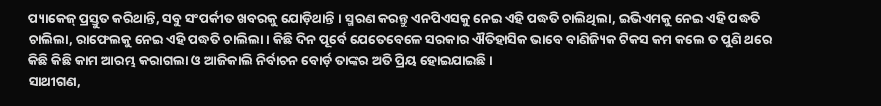ପ୍ୟାକେଜ୍ ପ୍ରସ୍ତୁତ କରିଥାନ୍ତି, ସବୁ ସଂପର୍କୀତ ଖବରକୁ ଯୋଡ଼ିଥାନ୍ତି । ସ୍ମରଣ କରନ୍ତୁ ଏନପିଏସକୁ ନେଇ ଏହି ପଦ୍ଧତି ଚାଲିଥିଲା, ଇଭିଏମକୁ ନେଇ ଏହି ପଦ୍ଧତି ଚାଲିଲା, ରାଫେଲକୁ ନେଇ ଏହି ପଦ୍ଧତି ଚାଲିଲା । କିଛି ଦିନ ପୂର୍ବେ ଯେତେବେଳେ ସରକାର ଐତିହାସିକ ଭାବେ ବାଣିଜ୍ୟିକ ଟିକସ କମ କଲେ ତ ପୁଣି ଥରେ କିଛି କିଛି କାମ ଆରମ୍ଭ କରାଗଲା ଓ ଆଜିକାଲି ନିର୍ବାଚନ ବୋର୍ଡ଼ ତାଙ୍କର ଅତି ପ୍ରିୟ ହୋଇଯାଇଛି ।
ସାଥୀଗଣ,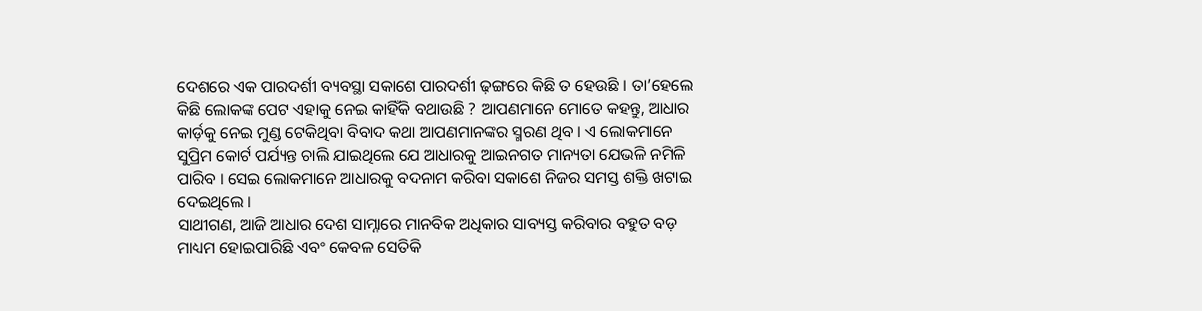ଦେଶରେ ଏକ ପାରଦର୍ଶୀ ବ୍ୟବସ୍ଥା ସକାଶେ ପାରଦର୍ଶୀ ଢ଼ଙ୍ଗରେ କିଛି ତ ହେଉଛି । ତା’ହେଲେ କିଛି ଲୋକଙ୍କ ପେଟ ଏହାକୁ ନେଇ କାହିଁକି ବଥାଉଛି ? ଆପଣମାନେ ମୋତେ କହନ୍ତୁ, ଆଧାର କାର୍ଡ଼କୁ ନେଇ ମୁଣ୍ଡ ଟେକିଥିବା ବିବାଦ କଥା ଆପଣମାନଙ୍କର ସ୍ମରଣ ଥିବ । ଏ ଲୋକମାନେ ସୁପ୍ରିମ କୋର୍ଟ ପର୍ଯ୍ୟନ୍ତ ଚାଲି ଯାଇଥିଲେ ଯେ ଆଧାରକୁ ଆଇନଗତ ମାନ୍ୟତା ଯେଭଳି ନମିଳି ପାରିବ । ସେଇ ଲୋକମାନେ ଆଧାରକୁ ବଦନାମ କରିବା ସକାଶେ ନିଜର ସମସ୍ତ ଶକ୍ତି ଖଟାଇ ଦେଇଥିଲେ ।
ସାଥୀଗଣ, ଆଜି ଆଧାର ଦେଶ ସାମ୍ନାରେ ମାନବିକ ଅଧିକାର ସାବ୍ୟସ୍ତ କରିବାର ବହୁତ ବଡ଼ ମାଧ୍ୟମ ହୋଇପାରିଛି ଏବଂ କେବଳ ସେତିକି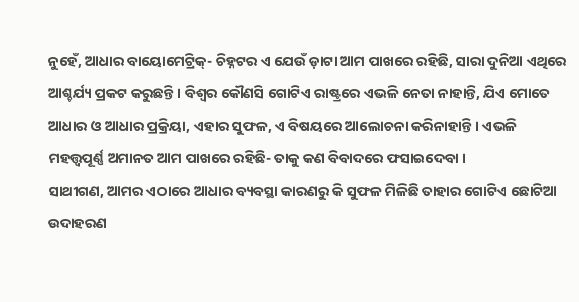ନୁହେଁ, ଆଧାର ବାୟୋମେଟ୍ରିକ୍- ଚିହ୍ନଟର ଏ ଯେଉଁ ଡ଼ାଟା ଆମ ପାଖରେ ରହିଛି, ସାରା ଦୁନିଆ ଏଥିରେ ଆଶ୍ଚର୍ଯ୍ୟ ପ୍ରକଟ କରୁଛନ୍ତି । ବିଶ୍ୱର କୌଣସି ଗୋଟିଏ ରାଷ୍ଟ୍ରରେ ଏଭଳି ନେତା ନାହାନ୍ତି, ଯିଏ ମୋତେ ଆଧାର ଓ ଆଧାର ପ୍ରକ୍ରିୟା, ଏହାର ସୁଫଳ, ଏ ବିଷୟରେ ଆଲୋଚନା କରିନାହାନ୍ତି । ଏଭଳି ମହତ୍ତ୍ୱପୂର୍ଣ୍ଣ ଅମାନତ ଆମ ପାଖରେ ରହିଛି- ତାକୁ କଣ ବିବାଦରେ ଫସାଇଦେବା ।
ସାଥୀଗଣ, ଆମର ଏଠାରେ ଆଧାର ବ୍ୟବସ୍ଥା କାରଣରୁ କି ସୁଫଳ ମିଳିଛି ତାହାର ଗୋଟିଏ ଛୋଟିଆ ଉଦାହରଣ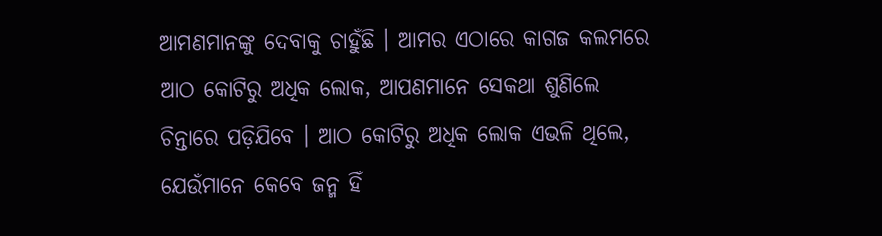ଆମଣମାନଙ୍କୁ ଦେବାକୁ ଚାହୁଁଛି । ଆମର ଏଠାରେ କାଗଜ କଲମରେ ଆଠ କୋଟିରୁ ଅଧିକ ଲୋକ, ଆପଣମାନେ ସେକଥା ଶୁଣିଲେ ଚିନ୍ତାରେ ପଡ଼ିଯିବେ । ଆଠ କୋଟିରୁ ଅଧିକ ଲୋକ ଏଭଳି ଥିଲେ, ଯେଉଁମାନେ କେବେ ଜନ୍ମ ହିଁ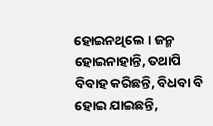ହୋଇନଥିଲେ । ଜନ୍ମ ହୋଇନାହାନ୍ତି, ତଥାପି ବିବାହ କରିଛନ୍ତି, ବିଧବା ବି ହୋଇ ଯାଇଛନ୍ତି,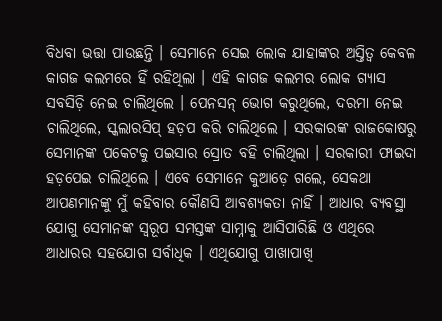ବିଧବା ଭତ୍ତା ପାଉଛନ୍ତି । ସେମାନେ ସେଇ ଲୋକ ଯାହାଙ୍କର ଅସ୍ତିତ୍ୱ କେବଳ କାଗଜ କଲମରେ ହିଁ ରହିଥିଲା । ଏହି କାଗଜ କଲମର ଲୋକ ଗ୍ୟାସ ସବସିଡ଼ି ନେଇ ଚାଲିଥିଲେ । ପେନସନ୍ ଭୋଗ କରୁଥିଲେ, ଦରମା ନେଇ ଚାଲିଥିଲେ, ସ୍କଲାରସିପ୍ ହଡ଼ପ କରି ଚାଲିଥିଲେ । ସରକାରଙ୍କ ରାଜକୋଷରୁ ସେମାନଙ୍କ ପକେଟକୁ ପଇସାର ସ୍ରୋତ ବହି ଚାଲିଥିଲା । ସରକାରୀ ଫାଇଦା ହଡ଼ପେଇ ଚାଲିଥିଲେ । ଏବେ ସେମାନେ କୁଆଡ଼େ ଗଲେ, ସେକଥା ଆପଣମାନଙ୍କୁ ମୁଁ କହିବାର କୌଣସି ଆବଶ୍ୟକତା ନାହିଁ । ଆଧାର ବ୍ୟବସ୍ଥା ଯୋଗୁ ସେମାନଙ୍କ ସ୍ୱରୂପ ସମସ୍ତଙ୍କ ସାମ୍ନାକୁ ଆସିପାରିଛି ଓ ଏଥିରେ ଆଧାରର ସହଯୋଗ ସର୍ବାଧିକ । ଏଥିଯୋଗୁ ପାଖାପାଖି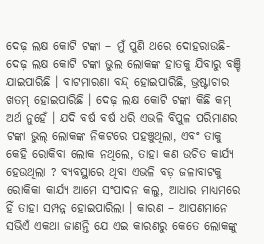ଦେଢ଼ ଲକ୍ଷ କୋଟି ଟଙ୍କା – ମୁଁ ପୁଣି ଥରେ ଦୋହରାଉଛି- ଦେଢ଼ ଲକ୍ଷ କୋଟି ଟଙ୍କା ଭୁଲ ଲୋକଙ୍କ ହାତକୁ ଯିବାରୁ ବଞ୍ଚି ଯାଇପାରିଛି । ବାଟମାରଣା ବନ୍ଦ୍ ହୋଇପାରିଛି, ଭ୍ରଷ୍ଟାଚାର ଖତମ୍ ହୋଇପାରିଛି । ଦେଢ଼ ଲକ୍ଷ କୋଟି ଟଙ୍କା କିଛି କମ୍ ଅର୍ଥ ନୁହେଁ । ଯଦି ବର୍ଷ ବର୍ଷ ଧରି ଏଭଳି ବିପୁଳ ପରିମାଣର ଟଙ୍କା ଭୁଲ୍ ଲୋକଙ୍କ ନିକଟରେ ପହଞ୍ଚୁଥିଲା, ଏବଂ ତାକୁ କେହି ରୋକିବା ଲୋକ ନଥିଲେ, ତାହା କଣ ଉଚିତ କାର୍ଯ୍ୟ ହେଉଥିଲା ? ବ୍ୟବସ୍ଥାରେ ଥିବା ଏଭଳି ବଡ଼ ଜଳାବାଟକୁ ରୋକିକା କାର୍ଯ୍ୟ ଆମେ ସଂପାଦନ କଲୁ, ଆଧାର ମାଧ୍ୟମରେ ହିଁ ତାହା ସମ୍ପନ୍ନ ହୋଇପାରିଲା । କାରଣ – ଆପଣମାନେ ସଭିଏଁ ଏକଥା ଜାଣନ୍ତି ଯେ ଏଇ କାରଣରୁ କେତେ ଲୋକଙ୍କୁ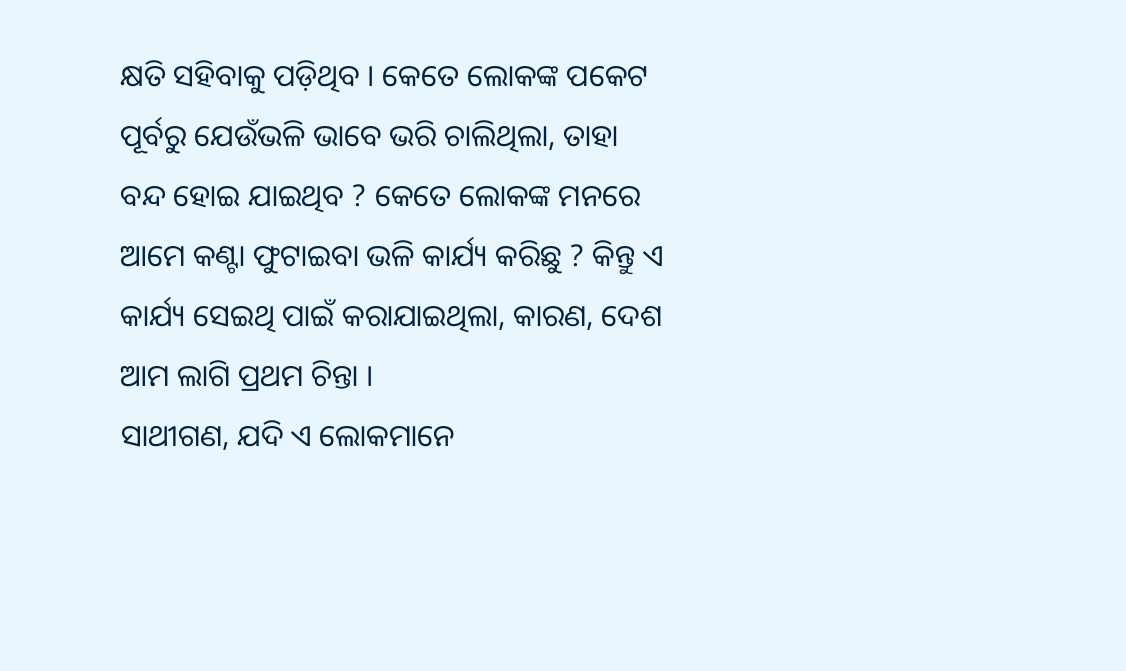କ୍ଷତି ସହିବାକୁ ପଡ଼ିଥିବ । କେତେ ଲୋକଙ୍କ ପକେଟ ପୂର୍ବରୁ ଯେଉଁଭଳି ଭାବେ ଭରି ଚାଲିଥିଲା, ତାହା ବନ୍ଦ ହୋଇ ଯାଇଥିବ ? କେତେ ଲୋକଙ୍କ ମନରେ ଆମେ କଣ୍ଟା ଫୁଟାଇବା ଭଳି କାର୍ଯ୍ୟ କରିଛୁ ? କିନ୍ତୁ ଏ କାର୍ଯ୍ୟ ସେଇଥି ପାଇଁ କରାଯାଇଥିଲା, କାରଣ, ଦେଶ ଆମ ଲାଗି ପ୍ରଥମ ଚିନ୍ତା ।
ସାଥୀଗଣ, ଯଦି ଏ ଲୋକମାନେ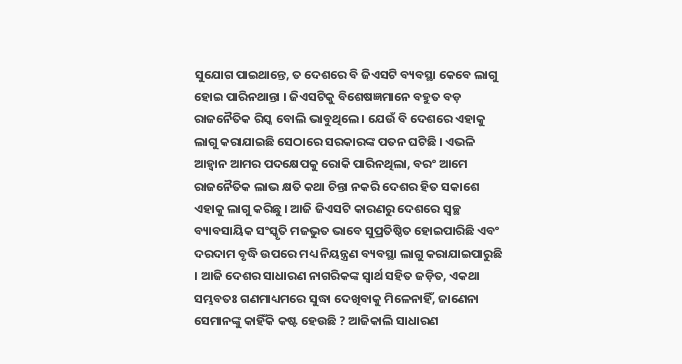ସୁଯୋଗ ପାଇଥାନ୍ତେ, ତ ଦେଶରେ ବି ଜିଏସଟି ବ୍ୟବସ୍ଥା କେବେ ଲାଗୁ ହୋଇ ପାରିନଥାନ୍ତା । ଜିଏସଟିକୁ ବିଶେଷଜ୍ଞମାନେ ବହୁତ ବଡ଼ ରାଜନୈତିକ ରିସ୍କ ବୋଲି ଭାବୁଥିଲେ । ଯେଉଁ ବି ଦେଶରେ ଏହାକୁ ଲାଗୁ କରାଯାଇଛି ସେଠାରେ ସରକାରଙ୍କ ପତନ ଘଟିଛି । ଏଭଳି ଆହ୍ଵାନ ଆମର ପଦକ୍ଷେପକୁ ରୋକି ପାରିନଥିଲା, ବରଂ ଆମେ ରାଜନୈତିକ ଲାଭ କ୍ଷତି କଥା ଚିନ୍ତା ନକରି ଦେଶର ହିତ ସକାଶେ ଏହାକୁ ଲାଗୁ କରିଛୁ । ଆଜି ଜିଏସଟି କାରଣରୁ ଦେଶରେ ସ୍ୱଚ୍ଛ ବ୍ୟାବସାୟିକ ସଂସ୍କୃତି ମଜଭୁତ ଭାବେ ସୁପ୍ରତିଷ୍ଠିତ ହୋଇପାରିଛି ଏବଂ ଦରଦାମ ବୃଦ୍ଧି ଉପରେ ମଧ୍ୟ ନିୟନ୍ତ୍ରଣ ବ୍ୟବସ୍ଥା ଲାଗୁ କରାଯାଇପାରୁଛି । ଆଜି ଦେଶର ସାଧାରଣ ନାଗରିକଙ୍କ ସ୍ୱାର୍ଥ ସହିତ ଜଡ଼ିତ, ଏକଥା ସମ୍ଭବତଃ ଗଣମାଧ୍ୟମରେ ସୁଦ୍ଧା ଦେଖିବାକୁ ମିଳେନାହିଁ, ଜାଣେନା ସେମାନଙ୍କୁ କାହିଁକି କଷ୍ଟ ହେଉଛି ? ଆଜିକାଲି ସାଧାରଣ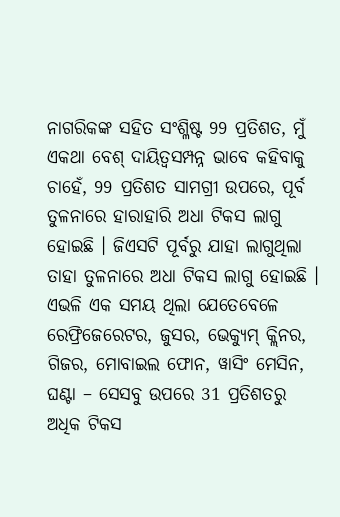ନାଗରିକଙ୍କ ସହିତ ସଂଶ୍ଳିଷ୍ଟ 99 ପ୍ରତିଶତ, ମୁଁ ଏକଥା ବେଶ୍ ଦାୟିତ୍ୱସମ୍ପନ୍ନ ଭାବେ କହିବାକୁ ଚାହେଁ, 99 ପ୍ରତିଶତ ସାମଗ୍ରୀ ଉପରେ, ପୂର୍ବ ତୁଳନାରେ ହାରାହାରି ଅଧା ଟିକସ ଲାଗୁ ହୋଇଛି । ଜିଏସଟି ପୂର୍ବରୁ ଯାହା ଲାଗୁଥିଲା ତାହା ତୁଳନାରେ ଅଧା ଟିକସ ଲାଗୁ ହୋଇଛି । ଏଭଳି ଏକ ସମୟ ଥିଲା ଯେତେବେଳେ ରେଫ୍ରିଜେରେଟର, ଜୁସର, ଭେକ୍ୟୁମ୍ କ୍ଲିନର, ଗିଜର, ମୋବାଇଲ ଫୋନ, ୱାସିଂ ମେସିନ, ଘଣ୍ଟା – ସେସବୁ ଉପରେ 31 ପ୍ରତିଶତରୁ ଅଧିକ ଟିକସ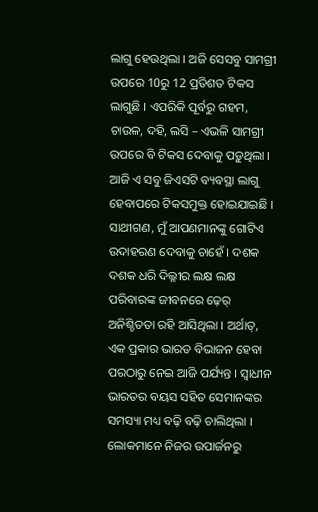ଲାଗୁ ହେଉଥିଲା । ଅଜି ସେସବୁ ସାମଗ୍ରୀ ଉପରେ 10ରୁ 12 ପ୍ରତିଶତ ଟିକସ ଲାଗୁଛି । ଏପରିକି ପୂର୍ବରୁ ଗହମ, ଚାଉଳ, ଦହି, ଲସି – ଏଭଳି ସାମଗ୍ରୀ ଉପରେ ବି ଟିକସ ଦେବାକୁ ପଡ଼ୁଥିଲା । ଆଜି ଏ ସବୁ ଜିଏସଟି ବ୍ୟବସ୍ଥା ଲାଗୁ ହେବାପରେ ଟିକସମୁକ୍ତ ହୋଇଯାଇଛି ।
ସାଥୀଗଣ, ମୁଁ ଆପଣମାନଙ୍କୁ ଗୋଟିଏ ଉଦାହରଣ ଦେବାକୁ ଚାହେଁ । ଦଶକ ଦଶକ ଧରି ଦିଲ୍ଳୀର ଲକ୍ଷ ଲକ୍ଷ ପରିବାରଙ୍କ ଜୀବନରେ ଢ଼େର୍ ଅନିଶ୍ଚିତତା ରହି ଆସିଥିଲା । ଅର୍ଥାତ୍, ଏକ ପ୍ରକାର ଭାରତ ବିଭାଜନ ହେବା ପରଠାରୁ ନେଇ ଆଜି ପର୍ଯ୍ୟନ୍ତ । ସ୍ୱାଧୀନ ଭାରତର ବୟସ ସହିତ ସେମାନଙ୍କର ସମସ୍ୟା ମଧ୍ୟ ବଢ଼ି ବଢ଼ି ଚାଲିଥିଲା । ଲୋକମାନେ ନିଜର ଉପାର୍ଜନରୁ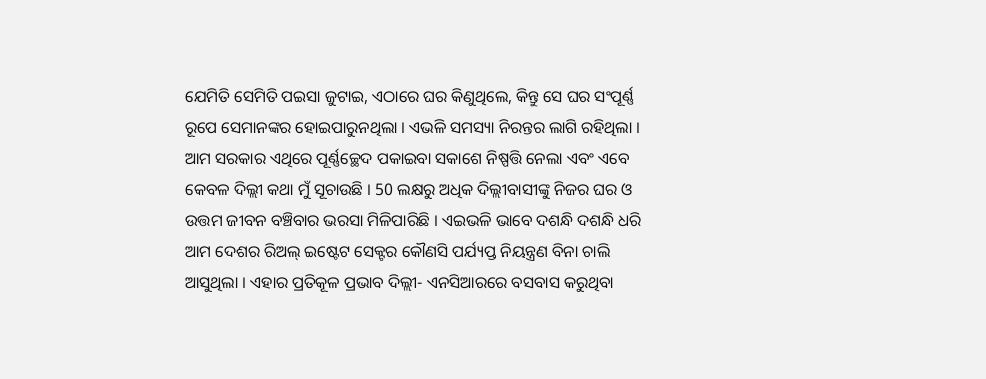ଯେମିତି ସେମିତି ପଇସା ଜୁଟାଇ, ଏଠାରେ ଘର କିଣୁଥିଲେ, କିନ୍ତୁ ସେ ଘର ସଂପୂର୍ଣ୍ଣ ରୂପେ ସେମାନଙ୍କର ହୋଇପାରୁନଥିଲା । ଏଭଳି ସମସ୍ୟା ନିରନ୍ତର ଲାଗି ରହିଥିଲା । ଆମ ସରକାର ଏଥିରେ ପୂର୍ଣ୍ଣଚ୍ଛେଦ ପକାଇବା ସକାଶେ ନିଷ୍ପତ୍ତି ନେଲା ଏବଂ ଏବେ କେବଳ ଦିଲ୍ଲୀ କଥା ମୁଁ ସୂଚାଉଛି । 50 ଲକ୍ଷରୁ ଅଧିକ ଦିଲ୍ଲୀବାସୀଙ୍କୁ ନିଜର ଘର ଓ ଉତ୍ତମ ଜୀବନ ବଞ୍ଚିବାର ଭରସା ମିଳିପାରିଛି । ଏଇଭଳି ଭାବେ ଦଶନ୍ଧି ଦଶନ୍ଧି ଧରି ଆମ ଦେଶର ରିଅଲ୍ ଇଷ୍ଟେଟ ସେକ୍ଟର କୌଣସି ପର୍ଯ୍ୟପ୍ତ ନିୟନ୍ତ୍ରଣ ବିନା ଚାଲି ଆସୁଥିଲା । ଏହାର ପ୍ରତିକୂଳ ପ୍ରଭାବ ଦିଲ୍ଲୀ- ଏନସିଆରରେ ବସବାସ କରୁଥିବା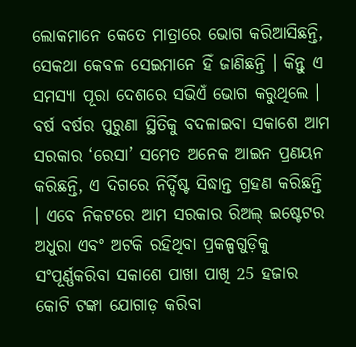ଲୋକମାନେ କେତେ ମାତ୍ରାରେ ଭୋଗ କରିଆସିଛନ୍ତି, ସେକଥା କେବଳ ସେଇମାନେ ହିଁ ଜାଣିଛନ୍ତି । କିନ୍ତୁ ଏ ସମସ୍ୟା ପୂରା ଦେଶରେ ସଭିଏଁ ଭୋଗ କରୁଥିଲେ । ବର୍ଷ ବର୍ଷର ପୁରୁଣା ସ୍ଥିତିକୁ ବଦଳାଇବା ସକାଶେ ଆମ ସରକାର ‘ରେସା’ ସମେତ ଅନେକ ଆଇନ ପ୍ରଣୟନ କରିଛନ୍ତି, ଏ ଦିଗରେ ନିର୍ଦ୍ଦିଷ୍ଟ ସିଦ୍ଧାନ୍ତ ଗ୍ରହଣ କରିଛନ୍ତି । ଏବେ ନିକଟରେ ଆମ ସରକାର ରିଅଲ୍ ଇଷ୍ଟେଟର ଅଧୁରା ଏବଂ ଅଟକି ରହିଥିବା ପ୍ରକଳ୍ପଗୁଡ଼ିକୁ ସଂପୂର୍ଣ୍ଣକରିବା ସକାଶେ ପାଖା ପାଖି 25 ହଜାର କୋଟି ଟଙ୍କା ଯୋଗାଡ଼ କରିବା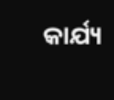କାର୍ଯ୍ୟ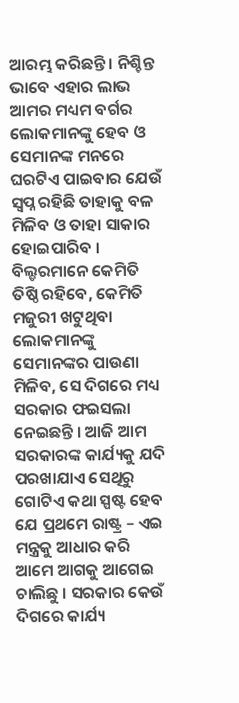ଆରମ୍ଭ କରିଛନ୍ତି । ନିଶ୍ଚିନ୍ତ ଭାବେ ଏହାର ଲାଭ ଆମର ମଧ୍ୟମ ବର୍ଗର ଲୋକମାନଙ୍କୁ ହେବ ଓ ସେମାନଙ୍କ ମନରେ ଘରଟିଏ ପାଇବାର ଯେଉଁ ସ୍ୱପ୍ନ ରହିଛି ତାହାକୁ ବଳ ମିଳିବ ଓ ତାହା ସାକାର ହୋଇପାରିବ । ବିଲ୍ଡରମାନେ କେମିତି ତିଷ୍ଠି ରହିବେ, କେମିତି ମଜୁରୀ ଖଟୁଥିବା ଲୋକମାନଙ୍କୁ ସେମାନଙ୍କର ପାଉଣା ମିଳିବ, ସେ ଦିଗରେ ମଧ୍ୟ ସରକାର ଫଇସଲା ନେଇଛନ୍ତି । ଆଜି ଆମ ସରକାରଙ୍କ କାର୍ଯ୍ୟକୁ ଯଦି ପରଖାଯାଏ ସେଥିରୁ ଗୋଟିଏ କଥା ସ୍ପଷ୍ଟ ହେବ ଯେ ପ୍ରଥମେ ରାଷ୍ଟ୍ର – ଏଇ ମନ୍ତ୍ରକୁ ଆଧାର କରି ଆମେ ଆଗକୁ ଆଗେଇ ଚାଲିଛୁ । ସରକାର କେଉଁ ଦିଗରେ କାର୍ଯ୍ୟ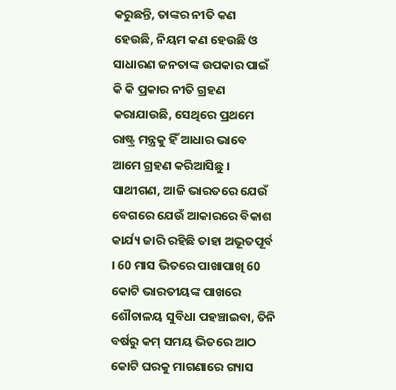କରୁଛନ୍ତି, ତାଙ୍କର ନୀତି କଣ ହେଉଛି, ନିୟମ କଣ ହେଉଛି ଓ ସାଧାରଣ ଜନତାଙ୍କ ଉପକାର ପାଇଁ କି କି ପ୍ରକାର ନୀତି ଗ୍ରହଣ କରାଯାଉଛି, ସେଥିରେ ପ୍ରଥମେ ରାଷ୍ଟ୍ର ମନ୍ତ୍ରକୁ ହିଁ ଆଧାର ଭାବେ ଆମେ ଗ୍ରହଣ କରିଆସିଛୁ ।
ସାଥୀଗଣ, ଆଜି ଭାରତରେ ଯେଉଁ ବେଗରେ ଯେଉଁ ଆକାରରେ ବିକାଶ କାର୍ଯ୍ୟ ଜାରି ରହିଛି ତାହା ଅଭୂତପୂର୍ବ । 60 ମାସ ଭିତରେ ପାଖାପାଖି 60 କୋଟି ଭାରତୀୟଙ୍କ ପାଖରେ ଶୌଚାଳୟ ସୁବିଧା ପହଞ୍ଚାଇବା, ତିନି ବର୍ଷରୁ କମ୍ ସମୟ ଭିତରେ ଆଠ କୋଟି ଘରକୁ ମାଗଣାରେ ଗ୍ୟାସ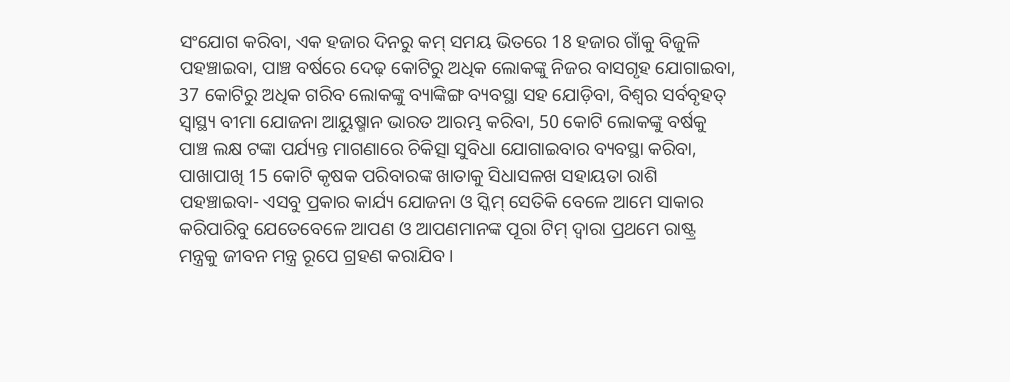ସଂଯୋଗ କରିବା, ଏକ ହଜାର ଦିନରୁ କମ୍ ସମୟ ଭିତରେ 18 ହଜାର ଗାଁକୁ ବିଜୁଳି ପହଞ୍ଚାଇବା, ପାଞ୍ଚ ବର୍ଷରେ ଦେଢ଼ କୋଟିରୁ ଅଧିକ ଲୋକଙ୍କୁ ନିଜର ବାସଗୃହ ଯୋଗାଇବା, 37 କୋଟିରୁ ଅଧିକ ଗରିବ ଲୋକଙ୍କୁ ବ୍ୟାଙ୍କିଙ୍ଗ ବ୍ୟବସ୍ଥା ସହ ଯୋଡ଼ିବା, ବିଶ୍ୱର ସର୍ବବୃହତ୍ ସ୍ୱାସ୍ଥ୍ୟ ବୀମା ଯୋଜନା ଆୟୁଷ୍ମାନ ଭାରତ ଆରମ୍ଭ କରିବା, 50 କୋଟି ଲୋକଙ୍କୁ ବର୍ଷକୁ ପାଞ୍ଚ ଲକ୍ଷ ଟଙ୍କା ପର୍ଯ୍ୟନ୍ତ ମାଗଣାରେ ଚିକିତ୍ସା ସୁବିଧା ଯୋଗାଇବାର ବ୍ୟବସ୍ଥା କରିବା, ପାଖାପାଖି 15 କୋଟି କୃଷକ ପରିବାରଙ୍କ ଖାତାକୁ ସିଧାସଳଖ ସହାୟତା ରାଶି ପହଞ୍ଚାଇବା- ଏସବୁ ପ୍ରକାର କାର୍ଯ୍ୟ ଯୋଜନା ଓ ସ୍କିମ୍ ସେତିକି ବେଳେ ଆମେ ସାକାର କରିପାରିବୁ ଯେତେବେଳେ ଆପଣ ଓ ଆପଣମାନଙ୍କ ପୂରା ଟିମ୍ ଦ୍ୱାରା ପ୍ରଥମେ ରାଷ୍ଟ୍ର ମନ୍ତ୍ରକୁ ଜୀବନ ମନ୍ତ୍ର ରୂପେ ଗ୍ରହଣ କରାଯିବ ।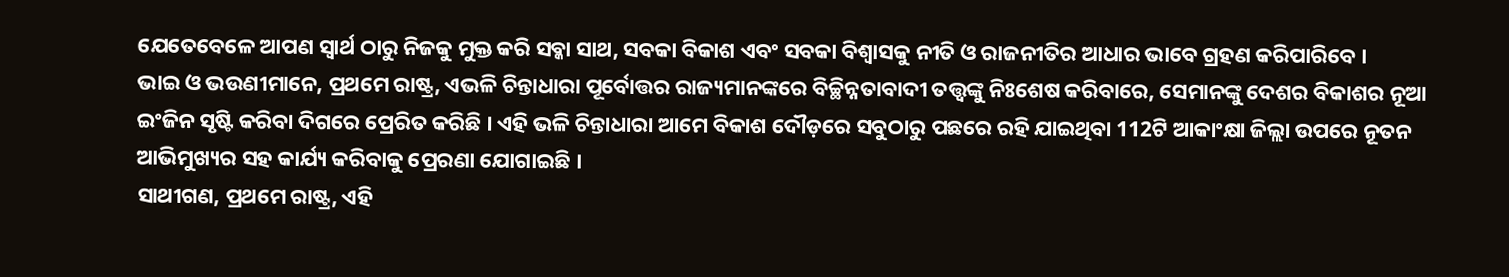ଯେତେବେଳେ ଆପଣ ସ୍ୱାର୍ଥ ଠାରୁ ନିଜକୁ ମୁକ୍ତ କରି ସବ୍କା ସାଥ, ସବକା ବିକାଶ ଏବଂ ସବକା ବିଶ୍ୱାସକୁ ନୀତି ଓ ରାଜନୀତିର ଆଧାର ଭାବେ ଗ୍ରହଣ କରିପାରିବେ ।
ଭାଇ ଓ ଭଉଣୀମାନେ, ପ୍ରଥମେ ରାଷ୍ଟ୍ର, ଏଭଳି ଚିନ୍ତାଧାରା ପୂର୍ବୋତ୍ତର ରାଜ୍ୟମାନଙ୍କରେ ବିଚ୍ଛିନ୍ନତାବାଦୀ ତତ୍ତ୍ୱଙ୍କୁ ନିଃଶେଷ କରିବାରେ, ସେମାନଙ୍କୁ ଦେଶର ବିକାଶର ନୂଆ ଇଂଜିନ ସୃଷ୍ଟି କରିବା ଦିଗରେ ପ୍ରେରିତ କରିଛି । ଏହି ଭଳି ଚିନ୍ତାଧାରା ଆମେ ବିକାଶ ଦୌଡ଼ରେ ସବୁଠାରୁ ପଛରେ ରହି ଯାଇଥିବା 112ଟି ଆକାଂକ୍ଷା ଜିଲ୍ଲା ଉପରେ ନୂତନ ଆଭିମୁଖ୍ୟର ସହ କାର୍ଯ୍ୟ କରିବାକୁ ପ୍ରେରଣା ଯୋଗାଇଛି ।
ସାଥୀଗଣ, ପ୍ରଥମେ ରାଷ୍ଟ୍ର, ଏହି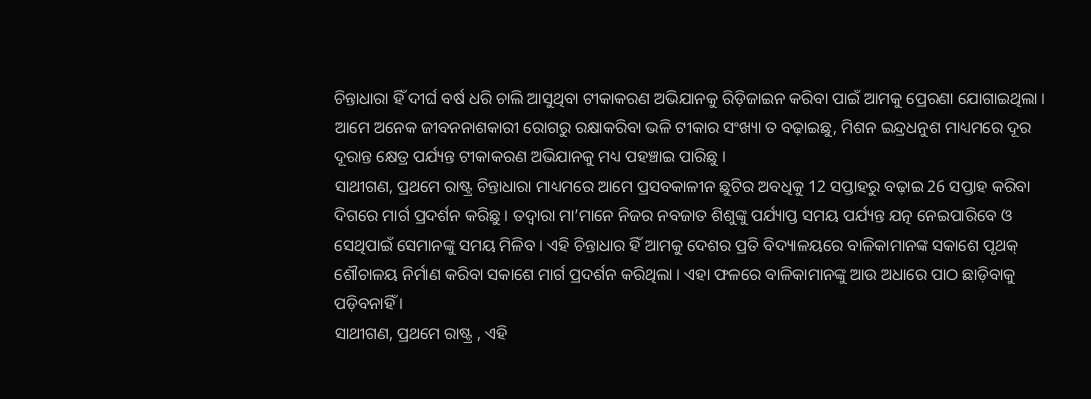ଚିନ୍ତାଧାରା ହିଁ ଦୀର୍ଘ ବର୍ଷ ଧରି ଚାଲି ଆସୁଥିବା ଟୀକାକରଣ ଅଭିଯାନକୁ ରିଡ଼ିଜାଇନ କରିବା ପାଇଁ ଆମକୁ ପ୍ରେରଣା ଯୋଗାଇଥିଲା । ଆମେ ଅନେକ ଜୀବନନାଶକାରୀ ରୋଗରୁ ରକ୍ଷାକରିବା ଭଳି ଟୀକାର ସଂଖ୍ୟା ତ ବଢ଼ାଇଛୁ, ମିଶନ ଇନ୍ଦ୍ରଧନୁଶ ମାଧ୍ୟମରେ ଦୂର ଦୂରାନ୍ତ କ୍ଷେତ୍ର ପର୍ଯ୍ୟନ୍ତ ଟୀକାକରଣ ଅଭିଯାନକୁ ମଧ୍ୟ ପହଞ୍ଚାଇ ପାରିଛୁ ।
ସାଥୀଗଣ, ପ୍ରଥମେ ରାଷ୍ଟ୍ର ଚିନ୍ତାଧାରା ମାଧ୍ୟମରେ ଆମେ ପ୍ରସବକାଳୀନ ଛୁଟିର ଅବଧିକୁ 12 ସପ୍ତାହରୁ ବଢ଼ାଇ 26 ସପ୍ତାହ କରିବା ଦିଗରେ ମାର୍ଗ ପ୍ରଦର୍ଶନ କରିଛୁ । ତଦ୍ୱାରା ମା’ମାନେ ନିଜର ନବଜାତ ଶିଶୁଙ୍କୁ ପର୍ଯ୍ୟାପ୍ତ ସମୟ ପର୍ଯ୍ୟନ୍ତ ଯତ୍ନ ନେଇପାରିବେ ଓ ସେଥିପାଇଁ ସେମାନଙ୍କୁ ସମୟ ମିଳିବ । ଏହି ଚିନ୍ତାଧାର ହିଁ ଆମକୁ ଦେଶର ପ୍ରତି ବିଦ୍ୟାଳୟରେ ବାଳିକାମାନଙ୍କ ସକାଶେ ପୃଥକ୍ ଶୌଚାଳୟ ନିର୍ମାଣ କରିବା ସକାଶେ ମାର୍ଗ ପ୍ରଦର୍ଶନ କରିଥିଲା । ଏହା ଫଳରେ ବାଳିକାମାନଙ୍କୁ ଆଉ ଅଧାରେ ପାଠ ଛାଡ଼ିବାକୁ ପଡ଼ିବନାହିଁ ।
ସାଥୀଗଣ, ପ୍ରଥମେ ରାଷ୍ଟ୍ର , ଏହି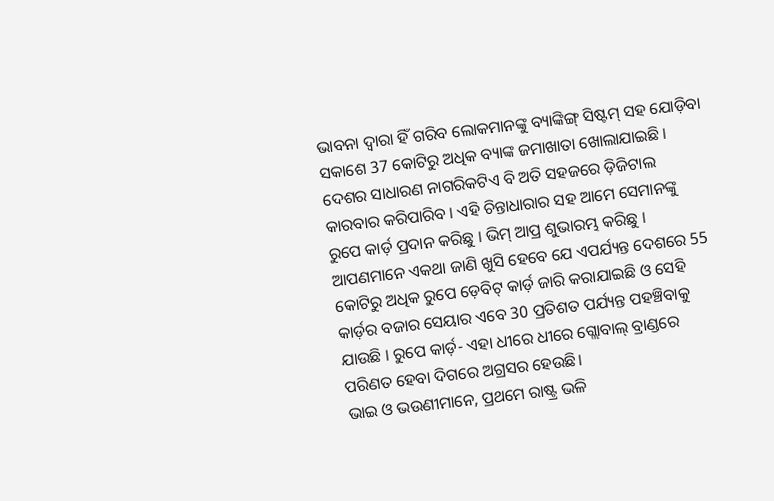ଭାବନା ଦ୍ୱାରା ହିଁ ଗରିବ ଲୋକମାନଙ୍କୁ ବ୍ୟାଙ୍କିଙ୍ଗ୍ ସିଷ୍ଟମ୍ ସହ ଯୋଡ଼ିବା ସକାଶେ 37 କୋଟିରୁ ଅଧିକ ବ୍ୟାଙ୍କ ଜମାଖାତା ଖୋଲାଯାଇଛି । ଦେଶର ସାଧାରଣ ନାଗରିକଟିଏ ବି ଅତି ସହଜରେ ଡ଼ିଜିଟାଲ କାରବାର କରିପାରିବ । ଏହି ଚିନ୍ତାଧାରାର ସହ ଆମେ ସେମାନଙ୍କୁ ରୁପେ କାର୍ଡ଼ ପ୍ରଦାନ କରିଛୁ । ଭିମ୍ ଆପ୍ର ଶୁଭାରମ୍ଭ କରିଛୁ । ଆପଣମାନେ ଏକଥା ଜାଣି ଖୁସି ହେବେ ଯେ ଏପର୍ଯ୍ୟନ୍ତ ଦେଶରେ 55 କୋଟିରୁ ଅଧିକ ରୁପେ ଡ଼େବିଟ୍ କାର୍ଡ଼ ଜାରି କରାଯାଇଛି ଓ ସେହି କାର୍ଡ଼ର ବଜାର ସେୟାର ଏବେ 30 ପ୍ରତିଶତ ପର୍ଯ୍ୟନ୍ତ ପହଞ୍ଚିବାକୁ ଯାଉଛି । ରୁପେ କାର୍ଡ଼- ଏହା ଧୀରେ ଧୀରେ ଗ୍ଲୋବାଲ୍ ବ୍ରାଣ୍ଡରେ ପରିଣତ ହେବା ଦିଗରେ ଅଗ୍ରସର ହେଉଛି।
ଭାଇ ଓ ଭଉଣୀମାନେ, ପ୍ରଥମେ ରାଷ୍ଟ୍ର ଭଳି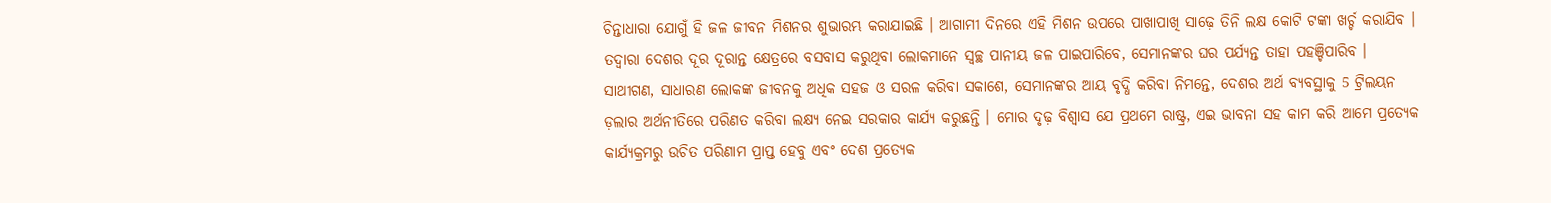ଚିନ୍ତାଧାରା ଯୋଗୁଁ ହି ଜଳ ଜୀବନ ମିଶନର ଶୁଭାରମ୍ଭ କରାଯାଇଛି । ଆଗାମୀ ଦିନରେ ଏହି ମିଶନ ଉପରେ ପାଖାପାଖି ସାଢ଼େ ତିନି ଲକ୍ଷ କୋଟି ଟଙ୍କା ଖର୍ଚ୍ଚ କରାଯିବ । ତଦ୍ୱାରା ଦେଶର ଦୂର ଦୂରାନ୍ତ କ୍ଷେତ୍ରରେ ବସବାସ କରୁଥିବା ଲୋକମାନେ ସ୍ୱଚ୍ଛ ପାନୀୟ ଜଳ ପାଇପାରିବେ, ସେମାନଙ୍କର ଘର ପର୍ଯ୍ୟନ୍ତ ତାହା ପହଞ୍ଚିପାରିବ ।
ସାଥୀଗଣ, ସାଧାରଣ ଲୋକଙ୍କ ଜୀବନକୁ ଅଧିକ ସହଜ ଓ ସରଳ କରିବା ସକାଶେ, ସେମାନଙ୍କର ଆୟ ବୃଦ୍ଧି କରିବା ନିମନ୍ତେ, ଦେଶର ଅର୍ଥ ବ୍ୟବସ୍ଥାକୁ 5 ଟ୍ରିଲୟନ ଡ଼ଲାର ଅର୍ଥନୀତିରେ ପରିଣତ କରିବା ଲକ୍ଷ୍ୟ ନେଇ ସରକାର କାର୍ଯ୍ୟ କରୁଛନ୍ତି । ମୋର ଦୃଢ଼ ବିଶ୍ୱାସ ଯେ ପ୍ରଥମେ ରାଷ୍ଟ୍ର, ଏଇ ଭାବନା ସହ କାମ କରି ଆମେ ପ୍ରତ୍ୟେକ କାର୍ଯ୍ୟକ୍ରମରୁ ଉଚିତ ପରିଣାମ ପ୍ରାପ୍ତ ହେବୁ ଏବଂ ଦେଶ ପ୍ରତ୍ୟେକ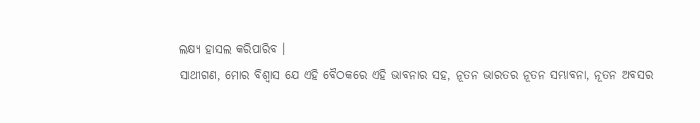ଲକ୍ଷ୍ୟ ହାସଲ କରିପାରିବ ।
ସାଥୀଗଣ, ମୋର ବିଶ୍ୱାସ ଯେ ଏହି ବୈଠକରେ ଏହି ଭାବନାର ସହ, ନୂତନ ଭାରତର ନୂତନ ସମ୍ଭାବନା, ନୂତନ ଅବସର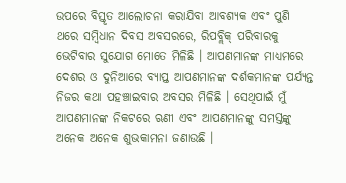ଉପରେ ବିସ୍ତୃତ ଆଲୋଚନା କରାଯିବା ଆବଶ୍ୟକ ଏବଂ ପୁଣି ଥରେ ସମ୍ବିଧାନ ଦିବସ ଅବସରରେ, ରିପବ୍ଲିକ୍ ପରିବାରକୁ ଭେଟିବାର ସୁଯୋଗ ମୋତେ ମିଳିଛି । ଆପଣମାନଙ୍କ ମାଧ୍ୟମରେ ଦେଶର ଓ ଦୁନିଆରେ ବ୍ୟାପ୍ତ ଆପଣମାନଙ୍କ ଦର୍ଶକମାନଙ୍କ ପର୍ଯ୍ୟନ୍ତ ନିଜର କଥା ପହଞ୍ଚାଇବାର ଅବସର ମିଳିଛି । ସେଥିପାଇଁ ମୁଁ ଆପଣମାନଙ୍କ ନିକଟରେ ଋଣୀ ଏବଂ ଆପଣମାନଙ୍କୁ ସମସ୍ତଙ୍କୁ ଅନେକ ଅନେକ ଶୁଭକାମନା ଜଣାଉଛି ।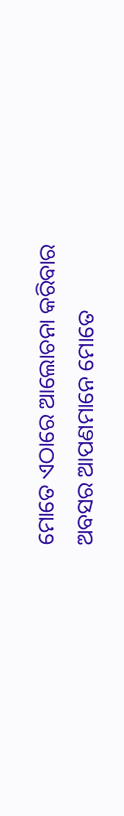ମୋତେ ଏଠାରେ ଆଲୋଚନା କରିବାର ଅବସର ଆପଣମାନେ ମୋତେ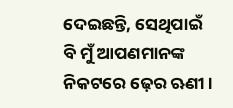ଦେଇଛନ୍ତି, ସେଥିପାଇଁ ବି ମୁଁ ଆପଣମାନଙ୍କ ନିକଟରେ ଢ଼େର ଋଣୀ ।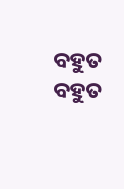ବହୁତ ବହୁତ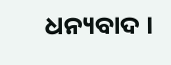ଧନ୍ୟବାଦ ।